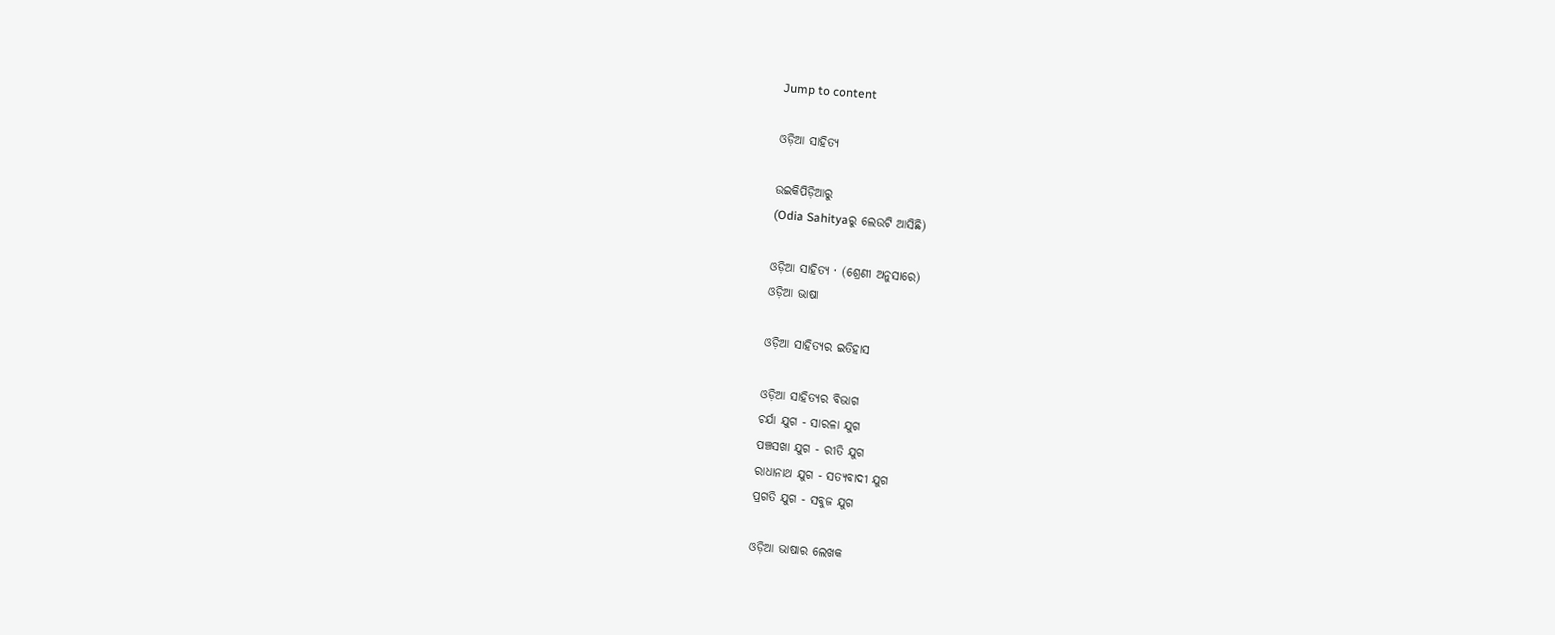Jump to content

ଓଡ଼ିଆ ସାହିତ୍ୟ

ଉଇକିପିଡ଼ିଆ‌ରୁ
(Odia Sahityaରୁ ଲେଉଟି ଆସିଛି)

ଓଡ଼ିଆ ସାହିତ୍ୟ · (ଶ୍ରେଣୀ ଅନୁସାରେ)
ଓଡ଼ିଆ ଭାଷା

ଓଡ଼ିଆ ସାହିତ୍ୟର ଇତିହାସ

ଓଡ଼ିଆ ସାହିତ୍ୟର ବିଭାଗ
ଚର୍ଯା ଯୁଗ - ସାରଳା ଯୁଗ
ପଞ୍ଚସଖା ଯୁଗ - ରୀତି ଯୁଗ
ରାଧାନାଥ ଯୁଗ - ସତ୍ୟବାଦୀ ଯୁଗ
ପ୍ରଗତି ଯୁଗ - ସବୁଜ ଯୁଗ

ଓଡ଼ିଆ ଭାଷାର ଲେଖକ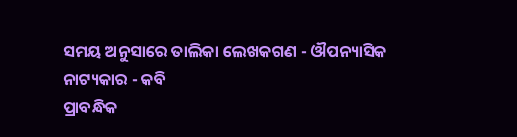ସମୟ ଅନୁସାରେ ତାଲିକା ଲେଖକଗଣ - ଔପନ୍ୟାସିକ
ନାଟ୍ୟକାର - କବି
ପ୍ରାବନ୍ଧିକ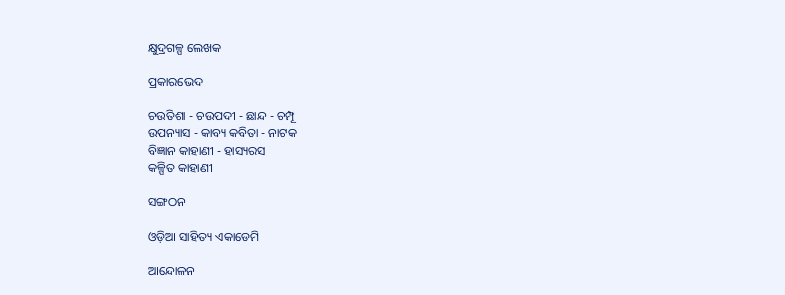କ୍ଷୁଦ୍ରଗଳ୍ପ ଲେଖକ

ପ୍ରକାରଭେଦ

ଚଉତିଶା - ଚଉପଦୀ - ଛାନ୍ଦ - ଚମ୍ପୂ
ଉପନ୍ୟାସ - କାବ୍ୟ କବିତା - ନାଟକ
ବିଜ୍ଞାନ କାହାଣୀ - ହାସ୍ୟରସ
କଳ୍ପିତ କାହାଣୀ

ସଙ୍ଗଠନ

ଓଡ଼ିଆ ସାହିତ୍ୟ ଏକାଡେମି

ଆନ୍ଦୋଳନ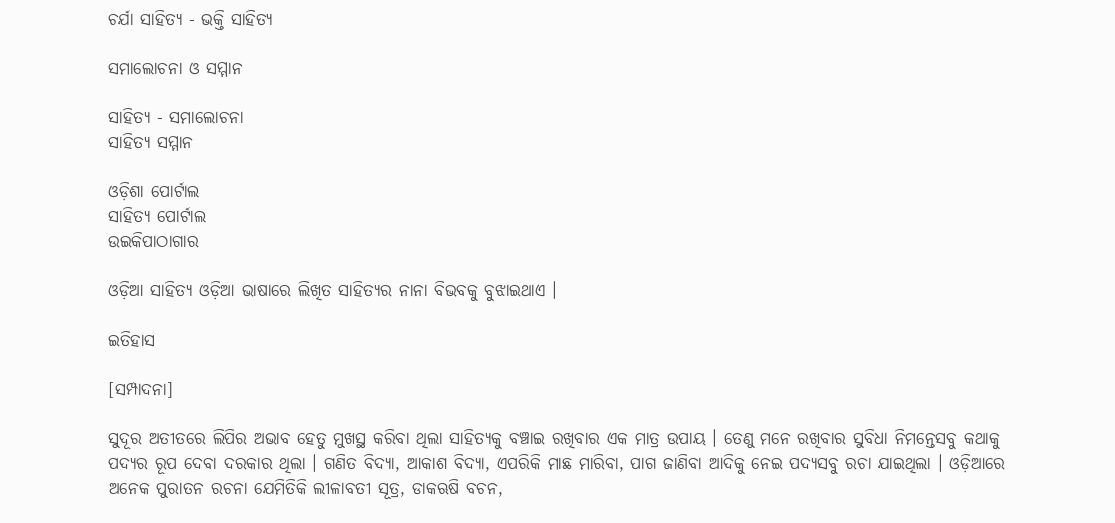ଚର୍ଯା ସାହିତ୍ୟ - ଭକ୍ତି ସାହିତ୍ୟ

ସମାଲୋଚନା ଓ ସମ୍ମାନ

ସାହିତ୍ୟ - ସମାଲୋଚନା
ସାହିତ୍ୟ ସମ୍ମାନ

ଓଡ଼ିଶା ପୋର୍ଟାଲ
ସାହିତ୍ୟ ପୋର୍ଟାଲ
ଉଇକିପାଠାଗାର

ଓଡ଼ିଆ ସାହିତ୍ୟ ଓଡ଼ିଆ ଭାଷାରେ ଲିଖିତ ସାହିତ୍ୟର ନାନା ବିଭବକୁ ବୁଝାଇଥାଏ ।

ଇତିହାସ

[ସମ୍ପାଦନା]

ସୁଦୂର ଅତୀତରେ ଲିପିର ଅଭାବ ହେତୁ ମୁଖସ୍ଥ କରିବା ଥିଲା ସାହିତ୍ୟକୁ ବଞ୍ଚାଇ ରଖିବାର ଏକ ମାତ୍ର ଉପାୟ । ତେଣୁ ମନେ ରଖିବାର ସୁବିଧା ନିମନ୍ତେସବୁ କଥାକୁ ପଦ୍ୟର ରୂପ ଦେବା ଦରକାର ଥିଲା । ଗଣିତ ବିଦ୍ୟା, ଆକାଶ ବିଦ୍ୟା, ଏପରିକି ମାଛ ମାରିବା, ପାଗ ଜାଣିବା ଆଦିକୁ ନେଇ ପଦ୍ୟସବୁ ରଚା ଯାଇଥିଲା । ଓଡ଼ିଆରେ ଅନେକ ପୁରାତନ ରଚନା ଯେମିତିକି ଲୀଳାବତୀ ସୂତ୍ର, ଡାକଋଷି ବଚନ,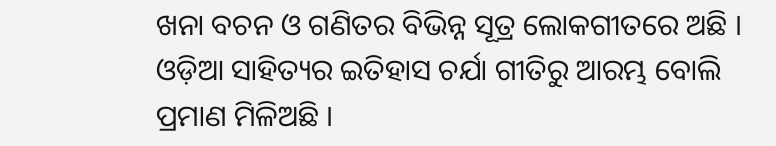ଖନା ବଚନ ଓ ଗଣିତର ବିଭିନ୍ନ ସୂତ୍ର ଲୋକଗୀତରେ ଅଛି । ଓଡ଼ିଆ ସାହିତ୍ୟର ଇତିହାସ ଚର୍ଯା ଗୀତିରୁ ଆରମ୍ଭ ବୋଲି ପ୍ରମାଣ ମିଳିଅଛି ।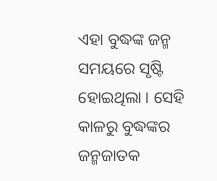ଏହା ବୁଦ୍ଧଙ୍କ ଜନ୍ମ ସମୟରେ ସୃଷ୍ଟି ହୋଇଥିଲା । ସେହି କାଳରୁ ବୁଦ୍ଧଙ୍କର ଜନ୍ମଜାତକ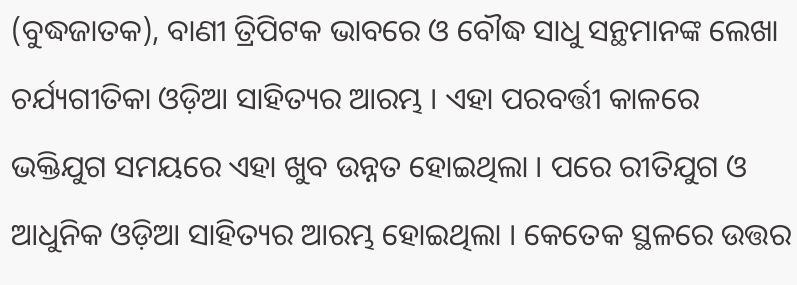(ବୁଦ୍ଧଜାତକ), ବାଣୀ ତ୍ରିପିଟକ ଭାବରେ ଓ ବୌଦ୍ଧ ସାଧୁ ସନ୍ଥମାନଙ୍କ ଲେଖା ଚର୍ଯ୍ୟଗୀତିକା ଓଡ଼ିଆ ସାହିତ୍ୟର ଆରମ୍ଭ । ଏହା ପରବର୍ତ୍ତୀ କାଳରେ ଭକ୍ତିଯୁଗ ସମୟରେ ଏହା ଖୁବ ଉନ୍ନତ ହୋଇଥିଲା । ପରେ ରୀତିଯୁଗ ଓ ଆଧୁନିକ ଓଡ଼ିଆ ସାହିତ୍ୟର ଆରମ୍ଭ ହୋଇଥିଲା । କେତେକ ସ୍ଥଳରେ ଉତ୍ତର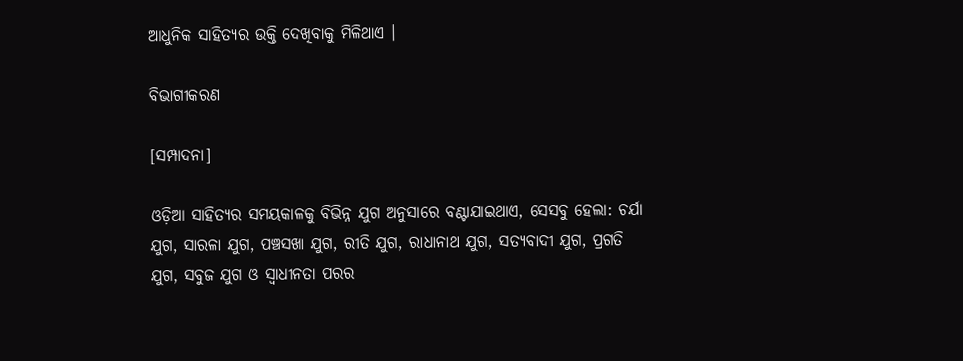ଆଧୁନିକ ସାହିତ୍ୟର ଉକ୍ତି ଦେଖିବାକୁ ମିଳିଥାଏ ।

ବିଭାଗୀକରଣ

[ସମ୍ପାଦନା]

ଓଡ଼ିଆ ସାହିତ୍ୟର ସମୟକାଳକୁ ବିଭିନ୍ନ ଯୁଗ ଅନୁସାରେ ବଣ୍ଟାଯାଇଥାଏ, ସେସବୁ ହେଲା: ଚର୍ଯା ଯୁଗ, ସାରଳା ଯୁଗ, ପଞ୍ଚସଖା ଯୁଗ, ରୀତି ଯୁଗ, ରାଧାନାଥ ଯୁଗ, ସତ୍ୟବାଦୀ ଯୁଗ, ପ୍ରଗତି ଯୁଗ, ସବୁଜ ଯୁଗ ଓ ସ୍ୱାଧୀନତା ପରର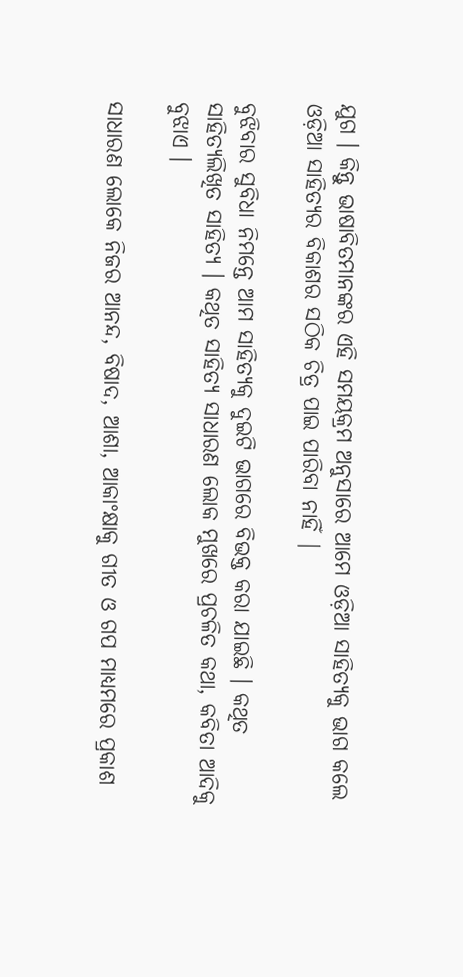ଯୁଗ । କିନ୍ତୁ ଭାଷାବିତମାନଙ୍କର ଏହି ସମୟକ୍ରମ ଅନୁସାରେ ଆମେ ଓଡ଼ିଆ ସାହିତ୍ୟକୁ ଭାଗ କଲେ ଓଡ଼ିଆ ସାହିତ୍ୟର ବିକାଶର ସଠିକ ଚିତ୍ର ପାଇ ପାରିବା ନାହିଁ |

ବୁଝିବାର ସୁବିଧା ନିମନ୍ତେ ଆମ ସାହିତ୍ୟକୁ ଦୁଇଟି ଭାଗରେ ବିଭକ୍ତ କରା ଯାଇଛି । କଥିତ ସାହିତ୍ୟଲିଖିତ ସାହିତ୍ୟ । କଥିତ ସାହିତ୍ୟ ସାଧାରଣ ଲୋକ ମୁଖରେ ପ୍ରଚଳିତ କଥା, କବିତା ଆଦିକୁ ବୁଝାଏ ।

ସାଧାରଣ ଲୋକେ ନିଜର ଆନନ୍ଦ, ବିଷାଦ, ଆଶା, ଆକାଂକ୍ଷାକୁ ଗୀତ ଓ ଗପ ମାଧ୍ୟମରେ ପ୍ରକାଶ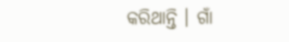କରିଥାନ୍ତି । ଗାଁ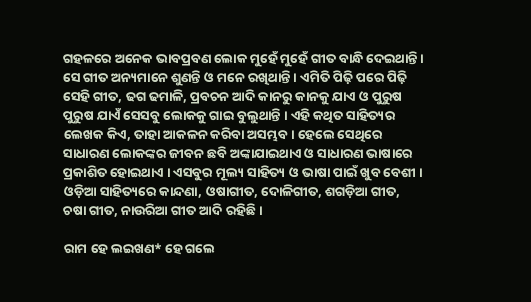ଗହଳରେ ଅନେକ ଭାବପ୍ରବଣ ଲୋକ ମୁହେଁ ମୁହେଁ ଗୀତ ବାନ୍ଧି ଦେଇଥାନ୍ତି । ସେ ଗୀତ ଅନ୍ୟମାନେ ଶୁଣନ୍ତି ଓ ମନେ ରଖିଥାନ୍ତି । ଏମିତି ପିଢ଼ି ପରେ ପିଢ଼ି ସେହି ଗୀତ, ଢଗ ଢମାଳି, ପ୍ରବଚନ ଆଦି କାନରୁ କାନକୁ ଯାଏ ଓ ପୁରୁଷ ପୁରୁଷ ଯାଏଁ ସେସବୁ ଲୋକକୁ ଗାଇ ବୁଲୁଥାନ୍ତି । ଏହି କଥିତ ସାହିତ୍ୟର ଲେଖକ କିଏ, ତାହା ଆକଳନ କରିବା ଅସମ୍ଭବ । ହେଲେ ସେଥିରେ ସାଧାରଣ ଲୋକଙ୍କର ଜୀବନ ଛବି ଅଙ୍କାଯାଇଥାଏ ଓ ସାଧାରଣ ଭାଷାରେ ପ୍ରକାଶିତ ହୋଇଥାଏ । ଏସବୁର ମୂଲ୍ୟ ସାହିତ୍ୟ ଓ ଭାଷା ପାଇଁ ଖୁବ ବେଶୀ । ଓଡ଼ିଆ ସାହିତ୍ୟରେ କାନ୍ଦଣା, ଓଷାଗୀତ, ଦୋଳିଗୀତ, ଶଗଡ଼ିଆ ଗୀତ, ଚଷା ଗୀତ, ନାଉରିଆ ଗୀତ ଆଦି ରହିଛି ।

ରାମ ହେ ଲଇଖଣ* ହେ ଗଲେ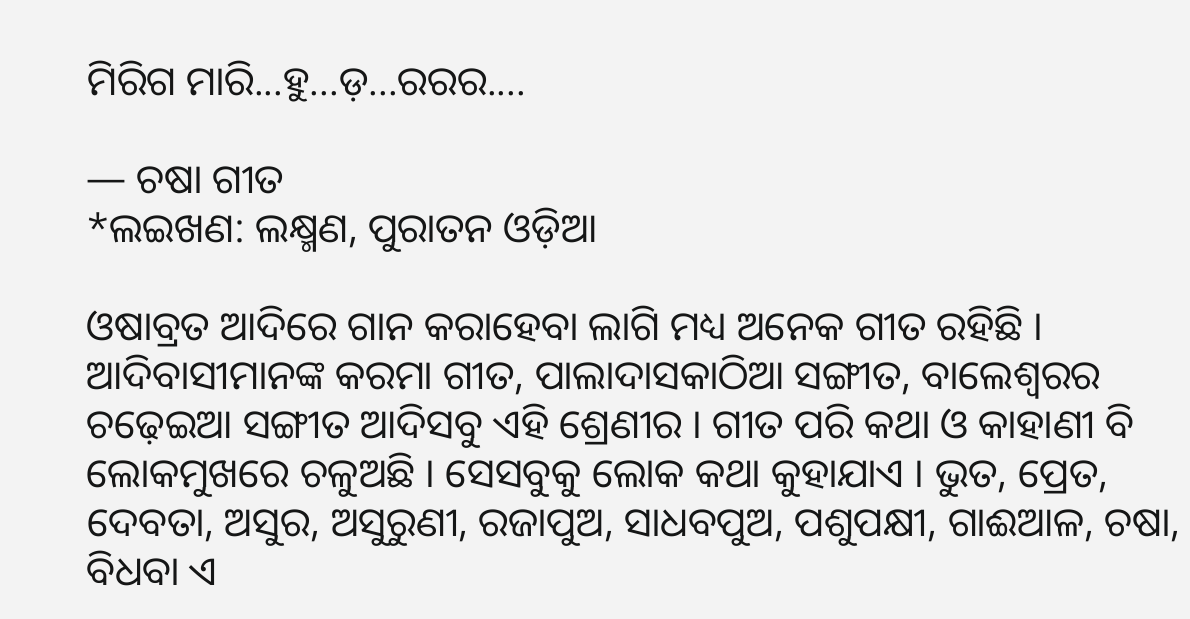ମିରିଗ ମାରି...ହୁ...ଡ଼...ରରର....

— ଚଷା ଗୀତ
*ଲଇଖଣ: ଲକ୍ଷ୍ମଣ, ପୁରାତନ ଓଡ଼ିଆ

ଓଷାବ୍ରତ ଆଦିରେ ଗାନ କରାହେବା ଲାଗି ମଧ୍ୟ ଅନେକ ଗୀତ ରହିଛି । ଆଦିବାସୀମାନଙ୍କ କରମା ଗୀତ, ପାଲାଦାସକାଠିଆ ସଙ୍ଗୀତ, ବାଲେଶ୍ୱରର ଚଢ଼େଇଆ ସଙ୍ଗୀତ ଆଦିସବୁ ଏହି ଶ୍ରେଣୀର । ଗୀତ ପରି କଥା ଓ କାହାଣୀ ବି ଲୋକମୁଖରେ ଚଳୁଅଛି । ସେସବୁକୁ ଲୋକ କଥା କୁହାଯାଏ । ଭୁତ, ପ୍ରେତ, ଦେବତା, ଅସୁର, ଅସୁରୁଣୀ, ରଜାପୁଅ, ସାଧବପୁଅ, ପଶୁପକ୍ଷୀ, ଗାଈଆଳ, ଚଷା, ବିଧବା ଏ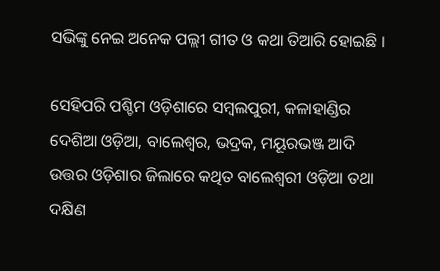ସଭିଙ୍କୁ ନେଇ ଅନେକ ପଲ୍ଲୀ ଗୀତ ଓ କଥା ତିଆରି ହୋଇଛି ।

ସେହିପରି ପଶ୍ଚିମ ଓଡ଼ିଶାରେ ସମ୍ବଲପୁରୀ, କଳାହାଣ୍ଡିର ଦେଶିଆ ଓଡ଼ିଆ, ବାଲେଶ୍ୱର, ଭଦ୍ରକ, ମୟୂରଭଞ୍ଜ ଆଦି ଉତ୍ତର ଓଡ଼ିଶାର ଜିଲାରେ କଥିତ ବାଲେଶ୍ୱରୀ ଓଡ଼ିଆ ତଥା ଦକ୍ଷିଣ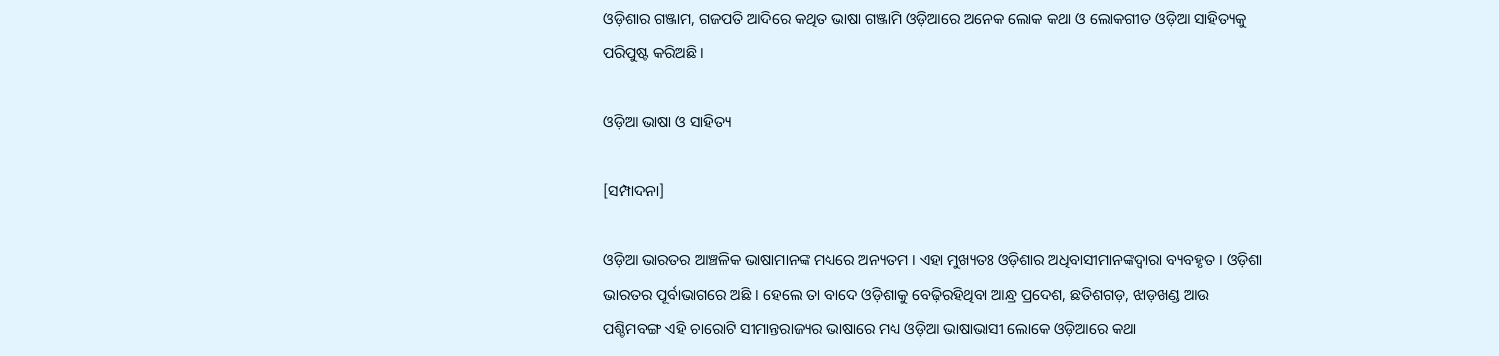ଓଡ଼ିଶାର ଗଞ୍ଜାମ, ଗଜପତି ଆଦିରେ କଥିତ ଭାଷା ଗଞ୍ଜାମି ଓଡ଼ିଆରେ ଅନେକ ଲୋକ କଥା ଓ ଲୋକଗୀତ ଓଡ଼ିଆ ସାହିତ୍ୟକୁ ପରିପୁଷ୍ଟ କରିଅଛି ।

ଓଡ଼ିଆ ଭାଷା ଓ ସାହିତ୍ୟ

[ସମ୍ପାଦନା]

ଓଡ଼ିଆ ଭାରତର ଆଞ୍ଚଳିକ ଭାଷାମାନଙ୍କ ମଧ୍ୟରେ ଅନ୍ୟତମ । ଏହା ମୁଖ୍ୟତଃ ଓଡ଼ିଶାର ଅଧିବାସୀମାନଙ୍କଦ୍ୱାରା ବ୍ୟବହୃତ । ଓଡ଼ିଶା ଭାରତର ପୂର୍ବାଭାଗରେ ଅଛି । ହେଲେ ତା ବାଦେ ଓଡ଼ିଶାକୁ ବେଢ଼ିରହିଥିବା ଆନ୍ଧ୍ର ପ୍ରଦେଶ, ଛତିଶଗଡ଼, ଝାଡ଼ଖଣ୍ଡ ଆଉ ପଶ୍ଚିମବଙ୍ଗ ଏହି ଚାରୋଟି ସୀମାନ୍ତରାଜ୍ୟର ଭାଷାରେ ମଧ୍ୟ ଓଡ଼ିଆ ଭାଷାଭାସୀ ଲୋକେ ଓଡ଼ିଆରେ କଥା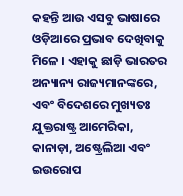କହନ୍ତି ଆଉ ଏସବୁ ଭାଷାରେ ଓଡ଼ିଆରେ ପ୍ରଭାବ ଦେଖିବାକୁ ମିଳେ । ଏହାକୁ ଛାଡ଼ି ଭାରତର ଅନ୍ୟାନ୍ୟ ରାଜ୍ୟମାନଙ୍କରେ, ଏବଂ ବିଦେଶରେ ମୁଖ୍ୟତଃ ଯୁକ୍ତରାଷ୍ଟ୍ର ଆମେରିକା, କାନାଡ଼ା, ଅଷ୍ଟ୍ରେଲିଆ ଏବଂ ଇଉରୋପ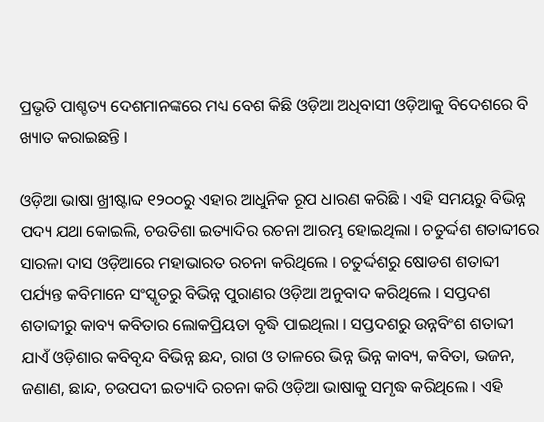ପ୍ରଭୃତି ପାଶ୍ଚତ୍ୟ ଦେଶମାନଙ୍କରେ ମଧ୍ୟ ବେଶ କିଛି ଓଡ଼ିଆ ଅଧିବାସୀ ଓଡ଼ିଆକୁ ବିଦେଶରେ ବି ଖ୍ୟାତ କରାଇଛନ୍ତି ।

ଓଡ଼ିଆ ଭାଷା ଖ୍ରୀଷ୍ଟାବ୍ଦ ୧୨୦୦ରୁ ଏହାର ଆଧୁନିକ ରୂପ ଧାରଣ କରିଛି । ଏହି ସମୟରୁ ବିଭିନ୍ନ ପଦ୍ୟ ଯଥା କୋଇଲି, ଚଉତିଶା ଇତ୍ୟାଦିର ରଚନା ଆରମ୍ଭ ହୋଇଥିଲା । ଚତୁର୍ଦ୍ଦଶ ଶତାବ୍ଦୀରେ ସାରଳା ଦାସ ଓଡ଼ିଆରେ ମହାଭାରତ ରଚନା କରିଥିଲେ । ଚତୁର୍ଦ୍ଦଶରୁ ଷୋଡଶ ଶତାବ୍ଦୀ ପର୍ଯ୍ୟନ୍ତ କବିମାନେ ସଂସ୍କୃତରୁ ବିଭିନ୍ନ ପୁରାଣର ଓଡ଼ିଆ ଅନୁବାଦ କରିଥିଲେ । ସପ୍ତଦଶ ଶତାବ୍ଦୀରୁ କାବ୍ୟ କବିତାର ଲୋକପ୍ରିୟତା ବୃଦ୍ଧି ପାଇଥିଲା । ସପ୍ତଦଶରୁ ଉନ୍ନବିଂଶ ଶତାବ୍ଦୀ ଯାଏଁ ଓଡ଼ିଶାର କବିବୃନ୍ଦ ବିଭିନ୍ନ ଛନ୍ଦ, ରାଗ ଓ ତାଳରେ ଭିନ୍ନ ଭିନ୍ନ କାବ୍ୟ, କବିତା, ଭଜନ, ଜଣାଣ, ଛାନ୍ଦ, ଚଉପଦୀ ଇତ୍ୟାଦି ରଚନା କରି ଓଡ଼ିଆ ଭାଷାକୁ ସମୃଦ୍ଧ କରିଥିଲେ । ଏହି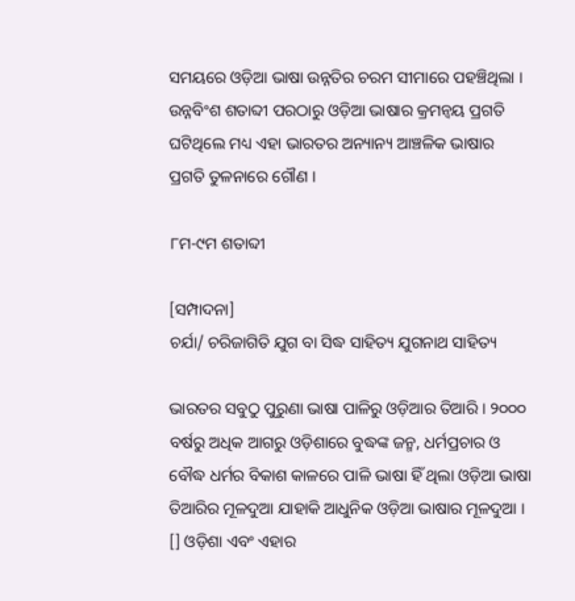ସମୟରେ ଓଡ଼ିଆ ଭାଷା ଉନ୍ନତିର ଚରମ ସୀମାରେ ପହଞ୍ଚିଥିଲା । ଉନ୍ନବିଂଶ ଶତାବ୍ଦୀ ପରଠାରୁ ଓଡ଼ିଆ ଭାଷାର କ୍ରମନ୍ୱୟ ପ୍ରଗତି ଘଟିଥିଲେ ମଧ୍ୟ ଏହା ଭାରତର ଅନ୍ୟାନ୍ୟ ଆଞ୍ଚଳିକ ଭାଷାର ପ୍ରଗତି ତୁଳନାରେ ଗୌଣ ।

୮ମ-୯ମ ଶତାବ୍ଦୀ

[ସମ୍ପାଦନା]
ଚର୍ଯା/ ଚରିଜାଗିତି ଯୁଗ ବା ସିଦ୍ଧ ସାହିତ୍ୟ ଯୁଗନାଥ ସାହିତ୍ୟ

ଭାରତର ସବୁଠୁ ପୁରୁଣା ଭାଷା ପାଳିରୁ ଓଡ଼ିଆର ତିଆରି । ୨୦୦୦ ବର୍ଷରୁ ଅଧିକ ଆଗରୁ ଓଡ଼ିଶାରେ ବୁଦ୍ଧଙ୍କ ଜନ୍ମ, ଧର୍ମପ୍ରଚାର ଓ ବୌଦ୍ଧ ଧର୍ମର ବିକାଶ କାଳରେ ପାଳି ଭାଷା ହିଁ ଥିଲା ଓଡ଼ିଆ ଭାଷା ତିଆରିର ମୂଳଦୁଆ ଯାହାକି ଆଧୁନିକ ଓଡ଼ିଆ ଭାଷାର ମୂଳଦୁଆ । [] ଓଡ଼ିଶା ଏବଂ ଏହାର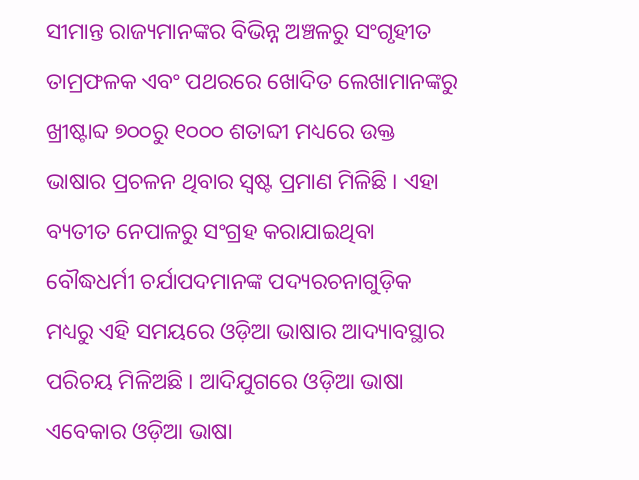ସୀମାନ୍ତ ରାଜ୍ୟମାନଙ୍କର ବିଭିନ୍ନ ଅଞ୍ଚଳରୁ ସଂଗୃହୀତ ତାମ୍ରଫଳକ ଏବଂ ପଥରରେ ଖୋଦିତ ଲେଖାମାନଙ୍କରୁ ଖ୍ରୀଷ୍ଟାବ୍ଦ ୭୦୦ରୁ ୧୦୦୦ ଶତାବ୍ଦୀ ମଧ୍ୟରେ ଉକ୍ତ ଭାଷାର ପ୍ରଚଳନ ଥିବାର ସ୍ୱଷ୍ଟ ପ୍ରମାଣ ମିଳିଛି । ଏହା ବ୍ୟତୀତ ନେପାଳରୁ ସଂଗ୍ରହ କରାଯାଇଥିବା ବୌଦ୍ଧଧର୍ମୀ ଚର୍ଯାପଦମାନଙ୍କ ପଦ୍ୟରଚନାଗୁଡ଼ିକ ମଧ୍ୟରୁ ଏହି ସମୟରେ ଓଡ଼ିଆ ଭାଷାର ଆଦ୍ୟାବସ୍ଥାର ପରିଚୟ ମିଳିଅଛି । ଆଦିଯୁଗରେ ଓଡ଼ିଆ ଭାଷା ଏବେକାର ଓଡ଼ିଆ ଭାଷା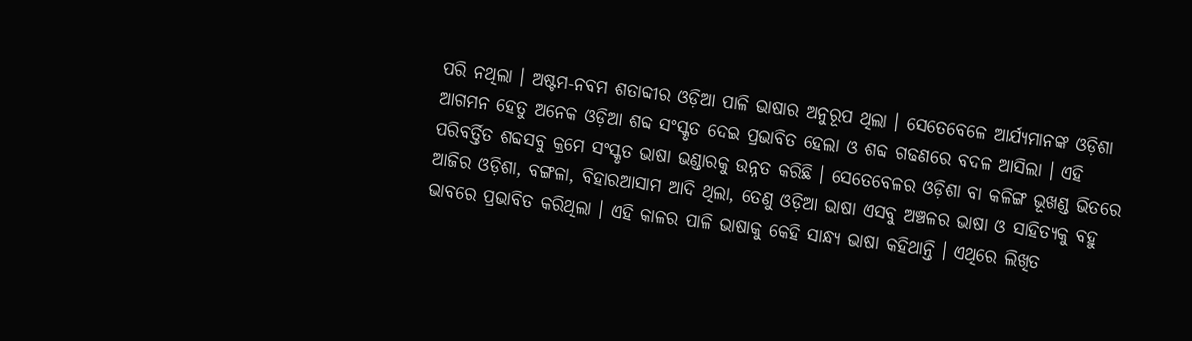ପରି ନଥିଲା । ଅଷ୍ଟମ-ନବମ ଶତାବ୍ଦୀର ଓଡ଼ିଆ ପାଳି ଭାଷାର ଅନୁରୂପ ଥିଲା । ସେତେବେଳେ ଆର୍ଯ୍ୟମାନଙ୍କ ଓଡ଼ିଶା ଆଗମନ ହେତୁ ଅନେକ ଓଡ଼ିଆ ଶବ୍ଦ ସଂସ୍କୃତ ଦେଇ ପ୍ରଭାବିତ ହେଲା ଓ ଶବ୍ଦ ଗଢଣରେ ବଦଳ ଆସିଲା । ଏହି ପରିବର୍ତ୍ତିତ ଶବ୍ଦସବୁ କ୍ରମେ ସଂସ୍କୃତ ଭାଷା ଭଣ୍ଡାରକୁ ଉନ୍ନତ କରିଛି । ସେତେବେଳର ଓଡ଼ିଶା ବା କଳିଙ୍ଗ ଭୂଖଣ୍ଡ ଭିତରେ ଆଜିର ଓଡ଼ିଶା, ବଙ୍ଗଳା, ବିହାରଆସାମ ଆଦି ଥିଲା, ତେଣୁ ଓଡ଼ିଆ ଭାଷା ଏସବୁ ଅଞ୍ଚଳର ଭାଷା ଓ ସାହିତ୍ୟକୁ ବହୁ ଭାବରେ ପ୍ରଭାବିତ କରିଥିଲା । ଏହି କାଳର ପାଳି ଭାଷାକୁ କେହି ସାନ୍ଧ୍ୟ ଭାଷା କହିଥାନ୍ତି । ଏଥିରେ ଲିଖିତ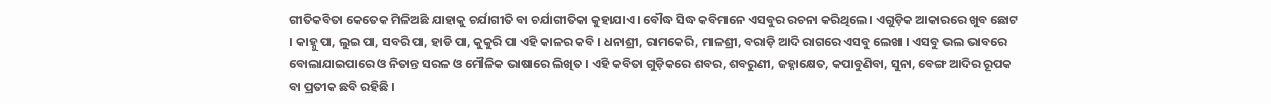ଗୀତିକବିତା କେତେକ ମିଳିଅଛି ଯାହାକୁ ଚର୍ଯାଗୀତି ବା ଚର୍ଯାଗୀତିକା କୁହାଯାଏ । ବୌଦ୍ଧ ସିଦ୍ଧ କବିମାନେ ଏସବୁର ରଚନା କରିଥିଲେ । ଏଗୁଡ଼ିକ ଆକାରରେ ଖୁବ ଛୋଟ । କାହ୍ନୁ ପା, ଲୁଇ ପା, ସବରି ପା, ହାଡି ପା, କୁକୁରି ପା ଏହି କାଳର କବି । ଧନାଶ୍ରୀ, ରାମକେରି, ମାଳଶ୍ରୀ, ବରାଡ଼ି ଆଦି ରାଗରେ ଏସବୁ ଲେଖା । ଏସବୁ ଭଲ ଭାବରେ ବୋଲାଯାଇପାରେ ଓ ନିତାନ୍ତ ସରଳ ଓ ମୌଳିକ ଭାଷାରେ ଲିଖିତ । ଏହି କବିତା ଗୁଡ଼ିକରେ ଶବର, ଶବରୁଣୀ, ଜହ୍ନାକ୍ଷେତ, କପାବୁଣିବା, ସୁନା, ବେଙ୍ଗ ଆଦିର ରୂପକ ବା ପ୍ରତୀକ ଛବି ରହିଛି ।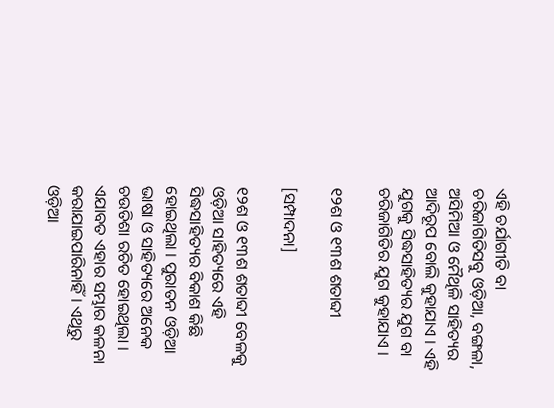ଏହି ଚର୍ଯାଗୀତି ବା ଚରିଜାଗିତିସବୁ ଓଡ଼ିଆ, ବଙ୍ଗଳା, ଅସିମିଆ ଓ ମୈଥିଳି ସାହିତ୍ୟର ଆଦିରୂପ ବୋଲି କୁହାଯାଏ । ଏହି ଯୁଗକୁ ସିଦ୍ଧସାହିତ୍ୟର ଯୁଗ ବା ଚରିଜାଗିତିର ଯୁଗ କୁହାଯାଏ ।

୧୨ଶ ଓ ୧୩ଶ ଶତାବ୍ଦୀ

[ସମ୍ପାଦନା]

୧୨ଶ ଓ ୧୩ଶ ଶତାବ୍ଦୀ ବେଳକୁ ଓଡ଼ିଆ ସାହିତ୍ୟରେ ଏହି ସିଦ୍ଧସାହିତ୍ୟର ବିକାଶ କିଛି ହୋଇଥିଲା । ପୁରାତନ ଓଡ଼ିଆ ଭାଷା ଓ ସାହିତ୍ୟରେ ଅନେକ ଚଉତିଶା ରଚିତ ହୋଇଥିଲା । ଏଯାବତ ଏହାର ସମ୍ଭାର କଳନା କରାଯାଇପାରିନାହିଁ । ଏଥିରୁ ଓଡ଼ିଆ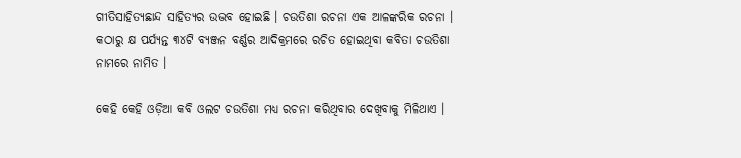ଗୀତିସାହିତ୍ୟଛାନ୍ଦ ସାହିତ୍ୟର ଉଦ୍ଭବ ହୋଇଛି । ଚଉତିଶା ରଚନା ଏକ ଆଳଙ୍କରିକ ରଚନା । କଠାରୁ କ୍ଷ ପର୍ଯ୍ୟନ୍ତ ୩୪ଟି ବ୍ୟଞ୍ଜନ ବର୍ଣ୍ଣର ଆଦିକ୍ରମରେ ରଚିତ ହୋଇଥିବା କବିତା ଚଉତିଶା ନାମରେ ନାମିତ ।

କେହି କେହି ଓଡ଼ିଆ କବି ଓଲଟ ଚଉତିଶା ମଧ୍ୟ ରଚନା କରିଥିବାର ଦେଖିବାକୁ ମିଳିଥାଏ ।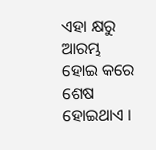ଏହା କ୍ଷରୁ ଆରମ୍ଭ ହୋଇ କରେ ଶେଷ ହୋଇଥାଏ ।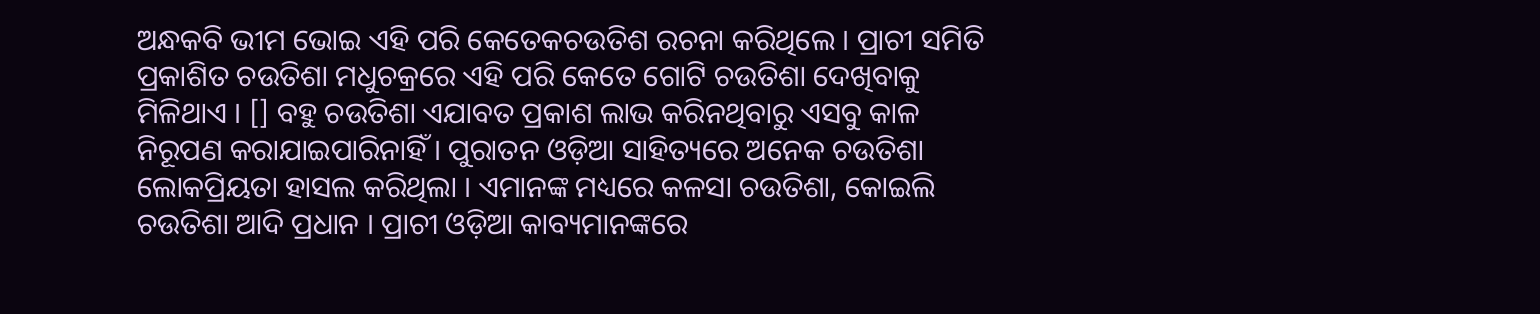ଅନ୍ଧକବି ଭୀମ ଭୋଇ ଏହି ପରି କେତେକଚଉତିଶ ରଚନା କରିଥିଲେ । ପ୍ରାଚୀ ସମିତି ପ୍ରକାଶିତ ଚଉତିଶା ମଧୁଚକ୍ରରେ ଏହି ପରି କେତେ ଗୋଟି ଚଉତିଶା ଦେଖିବାକୁ ମିଳିଥାଏ । [] ବହୁ ଚଉତିଶା ଏଯାବତ ପ୍ରକାଶ ଲାଭ କରିନଥିବାରୁ ଏସବୁ କାଳ ନିରୂପଣ କରାଯାଇପାରିନାହିଁ । ପୁରାତନ ଓଡ଼ିଆ ସାହିତ୍ୟରେ ଅନେକ ଚଉତିଶା ଲୋକପ୍ରିୟତା ହାସଲ କରିଥିଲା । ଏମାନଙ୍କ ମଧ୍ୟରେ କଳସା ଚଉତିଶା, କୋଇଲି ଚଉତିଶା ଆଦି ପ୍ରଧାନ । ପ୍ରାଚୀ ଓଡ଼ିଆ କାବ୍ୟମାନଙ୍କରେ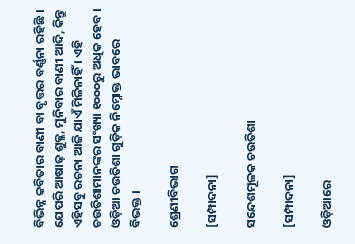ବିଭିନ୍ନ କବିତାର ବାଣୀ ବା ବୃତ୍ତର ବର୍ଣ୍ଣନା ରହିଛି । ଯେପରି ଆଷାଢ଼ ଶୁକ୍ଳ, ମୁନିବାର ବାଣୀ ଆଦି, କିନ୍ତୁ ଏହିସବୁ ରଚନା ଆଜି ଯାଏଁ ମିଳିନାହିଁ । ଏହି ଚଉତିଶାମାନଙ୍କର ସଂଖ୍ୟା ୧୦୦୦ରୁ ଅଧିକ ହେବ । ଓଡ଼ିଆ ଚଉତିଶା ଗୁଡ଼ିକ ନିମ୍ନୋକ୍ତ ଭାବରେ ବିଭକ୍ତ ।

ଶ୍ରେଣୀବିଭାଗ

[ସମ୍ପାଦନା]

ସନ୍ଦେଶମୂଳକ ଚଉତିଶା

[ସମ୍ପାଦନା]

ଓଡ଼ିଆରେ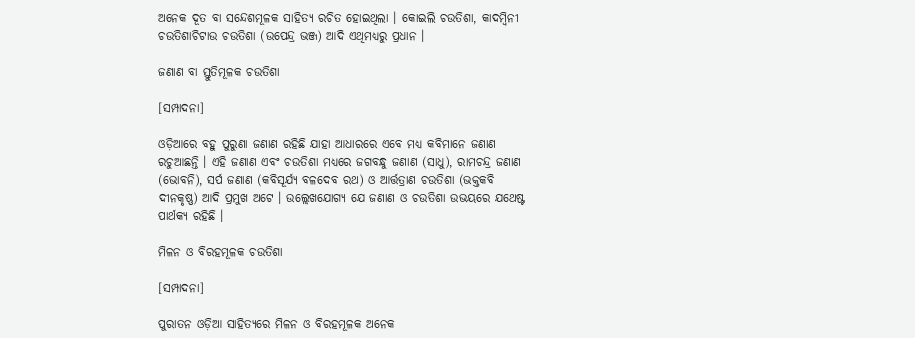ଅନେକ ଦୂତ ବା ସନ୍ଦେଶମୂଳକ ସାହିତ୍ୟ ରଚିତ ହୋଇଥିଲା । କୋଇଲି ଚଉତିଶା, କାଦମ୍ବିନୀ ଚଉତିଶାଚିଟାଉ ଚଉତିଶା (ଉପେନ୍ଦ୍ର ଭଞ୍ଜ) ଆଦି ଏଥିମଧ୍ୟରୁ ପ୍ରଧାନ ।

ଜଣାଣ ବା ସ୍ତୁତିମୂଳକ ଚଉତିଶା

[ସମ୍ପାଦନା]

ଓଡ଼ିଆରେ ବହୁ ପୁରୁଣା ଜଣାଣ ରହିଛି ଯାହା ଆଧାରରେ ଏବେ ମଧ୍ୟ କବିମାନେ ଜଣାଣ ରଚୁଆଛନ୍ତି । ଏହି ଜଣାଣ ଏବଂ ଚଉତିଶା ମଧ୍ୟରେ ଜଗବନ୍ଧୁ ଜଣାଣ (ସାଧୁ), ରାମଚନ୍ଦ୍ର ଜଣାଣ (ଭୋବନି), ସର୍ପ ଜଣାଣ (କବିସୂର୍ଯ୍ୟ ବଳଦେବ ରଥ) ଓ ଆର୍ତ୍ତତ୍ରାଣ ଚଉତିଶା (ଭକ୍ତକବି ଦୀନକୃଷ୍ଣ) ଆଦି ପ୍ରମୁଖ ଅଟେ । ଉଲ୍ଲେଖଯୋଗ୍ୟ ଯେ ଜଣାଣ ଓ ଚଉତିଶା ଉଭୟରେ ଯଥେଷ୍ଟ ପାର୍ଥକ୍ୟ ରହିଛି ।

ମିଳନ ଓ ବିରହମୂଳକ ଚଉତିଶା

[ସମ୍ପାଦନା]

ପୁରାତନ ଓଡ଼ିଆ ସାହିତ୍ୟରେ ମିଳନ ଓ ବିରହମୂଳକ ଅନେକ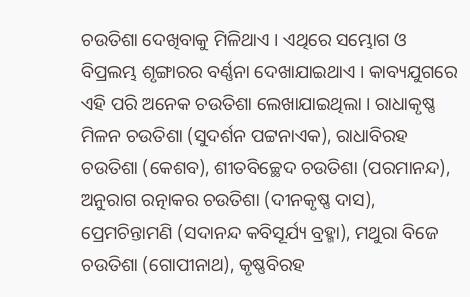ଚଉତିଶା ଦେଖିବାକୁ ମିଳିଥାଏ । ଏଥିରେ ସମ୍ଭୋଗ ଓ ବିପ୍ରଲମ୍ଭ ଶୃଙ୍ଗାରର ବର୍ଣ୍ଣନା ଦେଖାଯାଇଥାଏ । କାବ୍ୟଯୁଗରେ ଏହି ପରି ଅନେକ ଚଉତିଶା ଲେଖାଯାଇଥିଲା । ରାଧାକୃଷ୍ଣ ମିଳନ ଚଉତିଶା (ସୁଦର୍ଶନ ପଟ୍ଟନାଏକ), ରାଧାବିରହ ଚଉତିଶା (କେଶବ), ଶୀତବିଚ୍ଛେଦ ଚଉତିଶା (ପରମାନନ୍ଦ), ଅନୁରାଗ ରତ୍ନାକର ଚଉତିଶା (ଦୀନକୃଷ୍ଣ ଦାସ), ପ୍ରେମଚିନ୍ତାମଣି (ସଦାନନ୍ଦ କବିସୂର୍ଯ୍ୟ ବ୍ରହ୍ମା), ମଥୁରା ବିଜେ ଚଉତିଶା (ଗୋପୀନାଥ), କୃଷ୍ଣବିରହ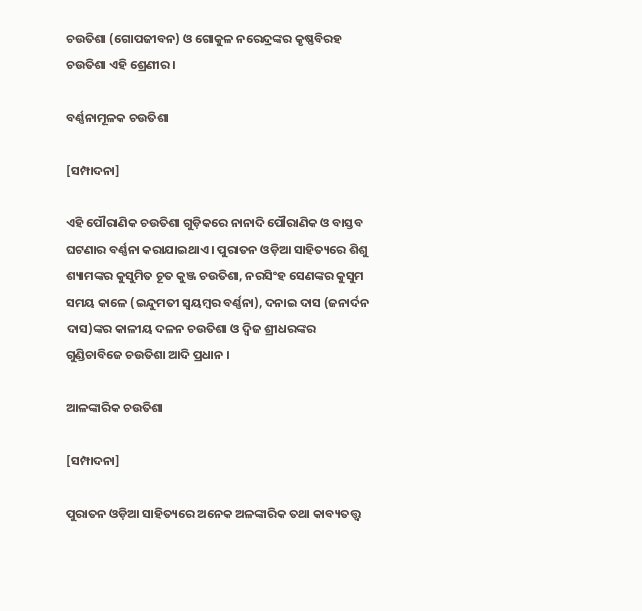ଚଉତିଶା (ଗୋପଜୀବନ) ଓ ଗୋକୁଳ ନରେନ୍ଦ୍ରଙ୍କର କୃଷ୍ଣବିରହ ଚଉତିଶା ଏହି ଶ୍ରେଣୀର ।

ବର୍ଣ୍ଣନାମୂଳକ ଚଉତିଶା

[ସମ୍ପାଦନା]

ଏହି ପୌରାଣିକ ଚଉତିଶା ଗୁଡ଼ିକରେ ନାନାଦି ପୌରାଣିକ ଓ ବାସ୍ତବ ଘଟଣାର ବର୍ଣ୍ଣନା କରାଯାଇଥାଏ । ପୁରାତନ ଓଡ଼ିଆ ସାହିତ୍ୟରେ ଶିଶୁ ଶ୍ୟାମଙ୍କର କୁସୁମିତ ଚୂତ କୁଞ୍ଜ ଚଉତିଶା, ନରସିଂହ ସେଣଙ୍କର କୁସୁମ ସମୟ କାଳେ (ଇନ୍ଦୁମତୀ ସ୍ୱୟମ୍ବର ବର୍ଣ୍ଣନା), ଦନାଇ ଦାସ (ଜନାର୍ଦନ ଦାସ)ଙ୍କର କାଳୀୟ ଦଳନ ଚଉତିଶା ଓ ଦ୍ୱିଜ ଶ୍ରୀଧରଙ୍କର ଗୁଣ୍ଡିଚାବିଜେ ଚଉତିଶା ଆଦି ପ୍ରଧାନ ।

ଆଳଙ୍କାରିକ ଚଉତିଶା

[ସମ୍ପାଦନା]

ପୁରାତନ ଓଡ଼ିଆ ସାହିତ୍ୟରେ ଅନେକ ଅଳଙ୍କାରିକ ତଥା କାବ୍ୟତତ୍ତ୍ୱ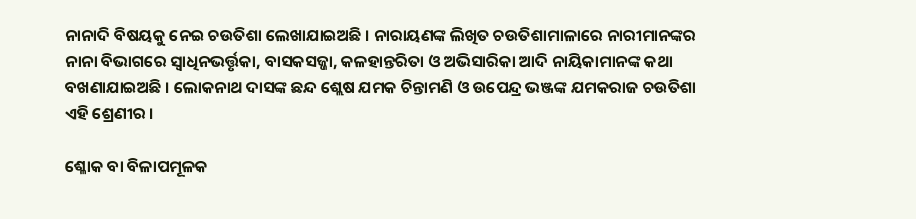ନାନାଦି ବିଷୟକୁ ନେଇ ଚଉତିଶା ଲେଖାଯାଇଅଛି । ନାରାୟଣଙ୍କ ଲିଖିତ ଚଉତିଶାମାଳାରେ ନାରୀମାନଙ୍କର ନାନା ବିଭାଗରେ ସ୍ୱାଧିନଭର୍ତ୍ତୃକା, ବାସକସଜ୍ଜା, କଳହାନ୍ତରିତା ଓ ଅଭିସାରିକା ଆଦି ନାୟିକାମାନଙ୍କ କଥା ବଖଣାଯାଇଅଛି । ଲୋକନାଥ ଦାସଙ୍କ ଛନ୍ଦ ଶ୍ଲେଷ ଯମକ ଚିନ୍ତାମଣି ଓ ଉପେନ୍ଦ୍ର ଭଞ୍ଜଙ୍କ ଯମକରାଜ ଚଉତିଶା ଏହି ଶ୍ରେଣୀର ।

ଶ୍ଳୋକ ବା ବିଳାପମୂଳକ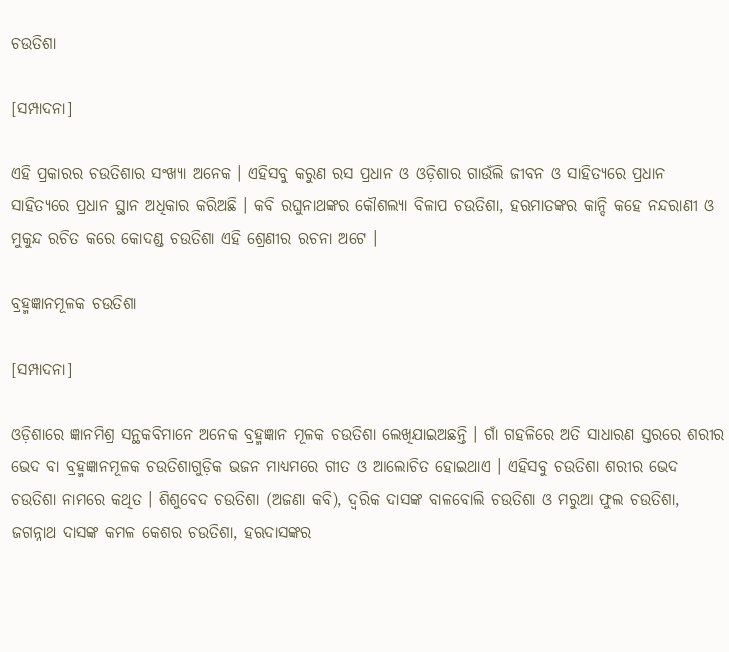ଚଉତିଶା

[ସମ୍ପାଦନା]

ଏହି ପ୍ରକାରର ଚଉତିଶାର ସଂଖ୍ୟା ଅନେକ । ଏହିସବୁ କରୁଣ ରସ ପ୍ରଧାନ ଓ ଓଡ଼ିଶାର ଗାଉଁଲି ଜୀବନ ଓ ସାହିତ୍ୟରେ ପ୍ରଧାନ ସାହିତ୍ୟରେ ପ୍ରଧାନ ସ୍ଥାନ ଅଧିକାର କରିଅଛି । କବି ରଘୁନାଥଙ୍କର କୌଶଲ୍ୟା ବିଳାପ ଚଉତିଶା, ହଋମାତଙ୍କର କାନ୍ଦି କହେ ନନ୍ଦରାଣୀ ଓ ମୁକୁନ୍ଦ ରଚିତ କରେ କୋଦଣ୍ଡ ଚଉତିଶା ଏହି ଶ୍ରେଣୀର ରଚନା ଅଟେ ।

ବ୍ରହ୍ମଜ୍ଞାନମୂଳକ ଚଉତିଶା

[ସମ୍ପାଦନା]

ଓଡ଼ିଶାରେ ଜ୍ଞାନମିଶ୍ର ସନ୍ଥକବିମାନେ ଅନେକ ବ୍ରହ୍ମଜ୍ଞାନ ମୂଳକ ଚଉତିଶା ଲେଖିଯାଇଅଛନ୍ତି । ଗାଁ ଗହଳିରେ ଅତି ସାଧାରଣ ସ୍ତରରେ ଶରୀର ଭେଦ ବା ବ୍ରହ୍ମଜ୍ଞାନମୂଳକ ଚଉତିଶାଗୁଡ଼ିକ ଭଜନ ମାଧ୍ୟମରେ ଗୀତ ଓ ଆଲୋଚିତ ହୋଇଥାଏ । ଏହିସବୁ ଚଉତିଶା ଶରୀର ଭେଦ ଚଉତିଶା ନାମରେ କଥିତ । ଶିଶୁବେଦ ଚଉତିଶା (ଅଜଣା କବି), ଦ୍ୱରିକ ଦାସଙ୍କ ବାଳବୋଲି ଚଉତିଶା ଓ ମରୁଆ ଫୁଲ ଚଉତିଶା, ଜଗନ୍ନାଥ ଦାସଙ୍କ କମଳ କେଶର ଚଉତିଶା, ହଋଦାସଙ୍କର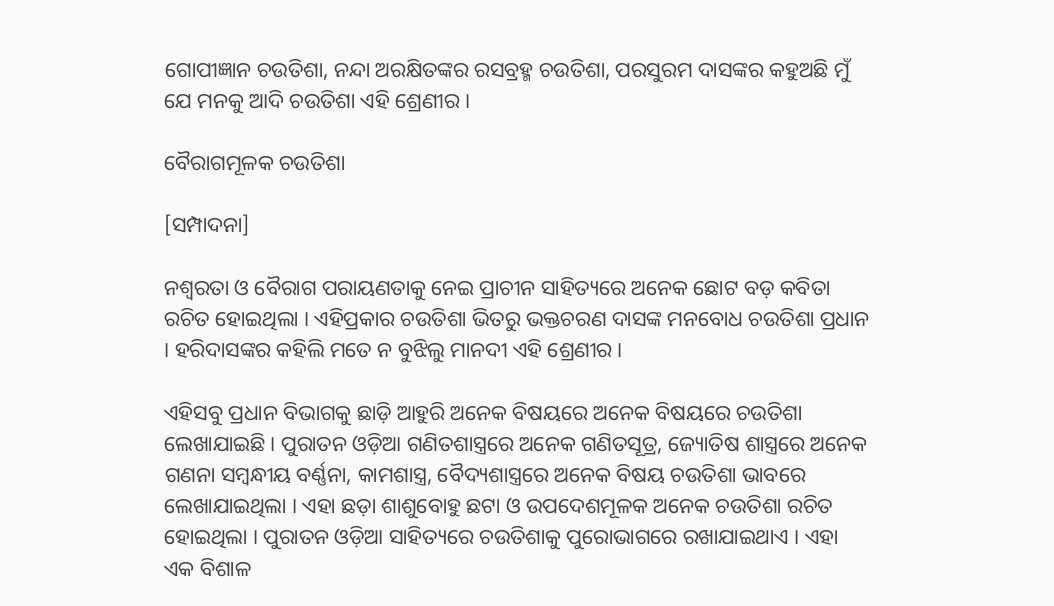ଗୋପୀଜ୍ଞାନ ଚଉତିଶା, ନନ୍ଦା ଅରକ୍ଷିତଙ୍କର ରସବ୍ରହ୍ମ ଚଉତିଶା, ପରସୁରମ ଦାସଙ୍କର କହୁଅଛି ମୁଁ ଯେ ମନକୁ ଆଦି ଚଉତିଶା ଏହି ଶ୍ରେଣୀର ।

ବୈରାଗମୂଳକ ଚଉତିଶା

[ସମ୍ପାଦନା]

ନଶ୍ୱରତା ଓ ବୈରାଗ ପରାୟଣତାକୁ ନେଇ ପ୍ରାଚୀନ ସାହିତ୍ୟରେ ଅନେକ ଛୋଟ ବଡ଼ କବିତା ରଚିତ ହୋଇଥିଲା । ଏହିପ୍ରକାର ଚଉତିଶା ଭିତରୁ ଭକ୍ତଚରଣ ଦାସଙ୍କ ମନବୋଧ ଚଉତିଶା ପ୍ରଧାନ । ହରିଦାସଙ୍କର କହିଲି ମତେ ନ ବୁଝିଲୁ ମାନଦୀ ଏହି ଶ୍ରେଣୀର ।

ଏହିସବୁ ପ୍ରଧାନ ବିଭାଗକୁ ଛାଡ଼ି ଆହୁରି ଅନେକ ବିଷୟରେ ଅନେକ ବିଷୟରେ ଚଉତିଶା ଲେଖାଯାଇଛି । ପୁରାତନ ଓଡ଼ିଆ ଗଣିତଶାସ୍ତ୍ରରେ ଅନେକ ଗଣିତସୂତ୍ର, ଜ୍ୟୋତିଷ ଶାସ୍ତ୍ରରେ ଅନେକ ଗଣନା ସମ୍ବନ୍ଧୀୟ ବର୍ଣ୍ଣନା, କାମଶାସ୍ତ୍ର, ବୈଦ୍ୟଶାସ୍ତ୍ରରେ ଅନେକ ବିଷୟ ଚଉତିଶା ଭାବରେ ଲେଖାଯାଇଥିଲା । ଏହା ଛଡ଼ା ଶାଶୁବୋହୁ ଛଟା ଓ ଉପଦେଶମୂଳକ ଅନେକ ଚଉତିଶା ରଚିତ ହୋଇଥିଲା । ପୁରାତନ ଓଡ଼ିଆ ସାହିତ୍ୟରେ ଚଉତିଶାକୁ ପୁରୋଭାଗରେ ରଖାଯାଇଥାଏ । ଏହା ଏକ ବିଶାଳ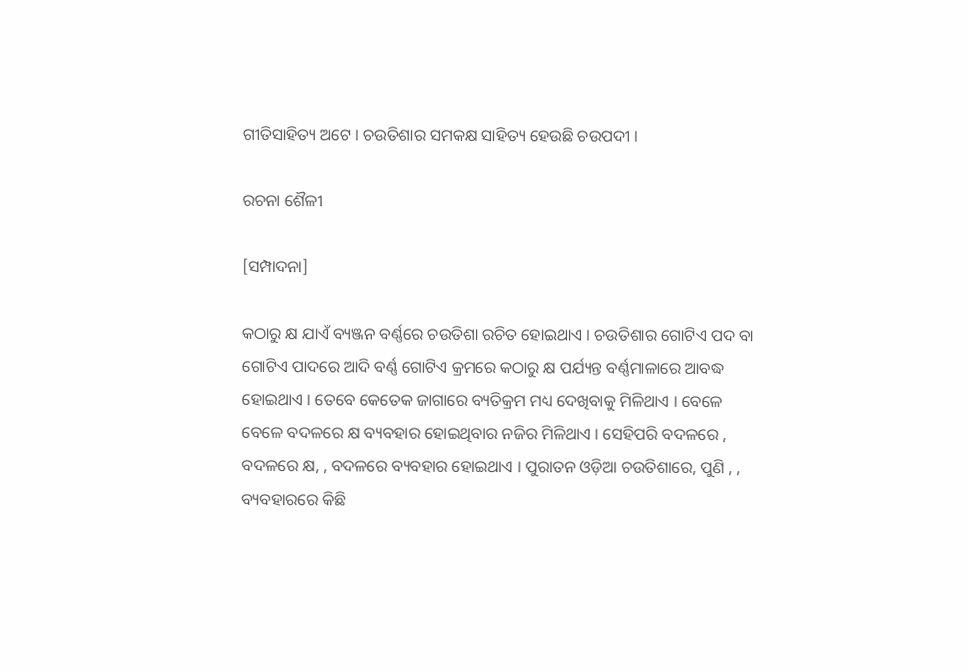ଗୀତିସାହିତ୍ୟ ଅଟେ । ଚଉତିଶାର ସମକକ୍ଷ ସାହିତ୍ୟ ହେଉଛି ଚଉପଦୀ ।

ରଚନା ଶୈଳୀ

[ସମ୍ପାଦନା]

କଠାରୁ କ୍ଷ ଯାଏଁ ବ୍ୟଞ୍ଜନ ବର୍ଣ୍ଣରେ ଚଉତିଶା ରଚିତ ହୋଇଥାଏ । ଚଉତିଶାର ଗୋଟିଏ ପଦ ବା ଗୋଟିଏ ପାଦରେ ଆଦି ବର୍ଣ୍ଣ ଗୋଟିଏ କ୍ରମରେ କଠାରୁ କ୍ଷ ପର୍ଯ୍ୟନ୍ତ ବର୍ଣ୍ଣମାଳାରେ ଆବଦ୍ଧ ହୋଇଥାଏ । ତେବେ କେତେକ ଜାଗାରେ ବ୍ୟତିକ୍ରମ ମଧ୍ୟ ଦେଖିବାକୁ ମିଳିଥାଏ । ବେଳେ ବେଳେ ବଦଳରେ କ୍ଷ ବ୍ୟବହାର ହୋଇଥିବାର ନଜିର ମିଳିଥାଏ । ସେହିପରି ବଦଳରେ , ବଦଳରେ କ୍ଷ, , ବଦଳରେ ବ୍ୟବହାର ହୋଇଥାଏ । ପୁରାତନ ଓଡ଼ିଆ ଚଉତିଶାରେ, ପୁଣି , , ବ୍ୟବହାରରେ କିଛି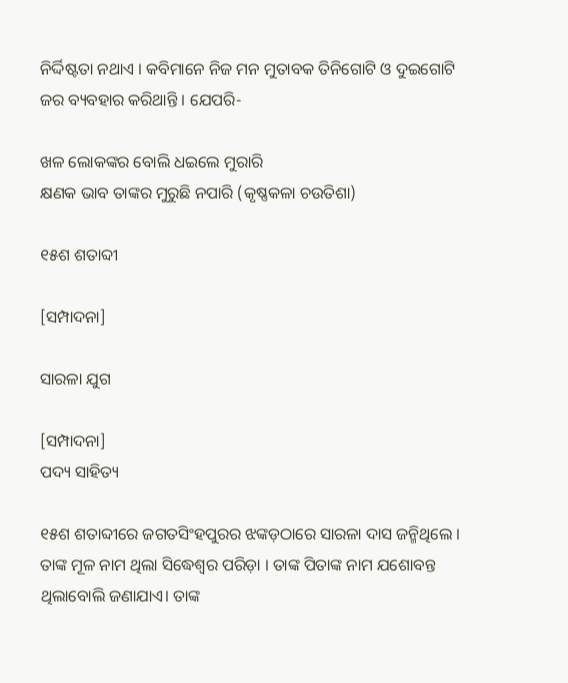ନିର୍ଦ୍ଦିଷ୍ଟତା ନଥାଏ । କବିମାନେ ନିଜ ମନ ମୁତାବକ ତିନିଗୋଟି ଓ ଦୁଇଗୋଟି ଜର ବ୍ୟବହାର କରିଥାନ୍ତି । ଯେପରି-

ଖଳ ଲୋକଙ୍କର ବୋଲି ଧଇଲେ ମୁରାରି
କ୍ଷଣକ ଭାବ ତାଙ୍କର ମୁରୁଛି ନପାରି (କୃଷ୍ଣକଳା ଚଉତିଶା)

୧୫ଶ ଶତାବ୍ଦୀ

[ସମ୍ପାଦନା]

ସାରଳା ଯୁଗ

[ସମ୍ପାଦନା]
ପଦ୍ୟ ସାହିତ୍ୟ

୧୫ଶ ଶତାବ୍ଦୀରେ ଜଗତସିଂହପୁରର ଝଙ୍କଡ଼ଠାରେ ସାରଳା ଦାସ ଜନ୍ମିଥିଲେ । ତାଙ୍କ ମୂଳ ନାମ ଥିଲା ସିଦ୍ଧେଶ୍ୱର ପରିଡ଼ା । ତାଙ୍କ ପିତାଙ୍କ ନାମ ଯଶୋବନ୍ତ ଥିଲାବୋଲି ଜଣାଯାଏ। ତାଙ୍କ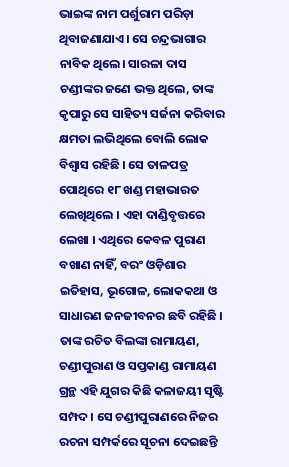ଭାଇଙ୍କ ନାମ ପର୍ଶୁରାମ ପରିଡ଼ା ଥିବାଜଣାଯାଏ। ସେ ଚନ୍ଦ୍ରଭାଗାର ନାବିକ ଥିଲେ। ସାରଳା ଦାସ ଚଣ୍ଡୀଙ୍କର ଜଣେ ଭକ୍ତ ଥିଲେ, ତାଙ୍କ କୃପାରୁ ସେ ସାହିତ୍ୟ ସର୍ଜନା କରିବାର କ୍ଷମତା ଲଭିଥିଲେ ବୋଲି ଲୋକ ବିଶ୍ୱାସ ରହିଛି । ସେ ତାଳପତ୍ର ପୋଥିରେ ୧୮ ଖଣ୍ଡ ମହାଭାରତ ଲେଖିଥିଲେ । ଏହା ଦାଣ୍ଡିବୃତ୍ତରେ ଲେଖା । ଏଥିରେ କେବଳ ପୁରାଣ ବଖାଣ ନାହିଁ, ବରଂ ଓଡ଼ିଶାର ଇତିହାସ, ଭୂଗୋଳ, ଲୋକକଥା ଓ ସାଧାରଣ ଜନଜୀବନର ଛବି ରହିଛି । ତାଙ୍କ ରଚିତ ବିଲଙ୍କା ରାମାୟଣ, ଚଣ୍ଡୀପୁରାଣ ଓ ସପ୍ତକାଣ୍ଡ ରାମାୟଣ ଗ୍ରନ୍ଥ ଏହି ଯୁଗର କିଛି କଳାଜୟୀ ସୃଷ୍ଟି ସମ୍ପଦ । ସେ ଚଣ୍ଡୀପୁରାଣରେ ନିଜର ରଚନା ସମ୍ପର୍କରେ ସୂଚନା ଦେଇଛନ୍ତି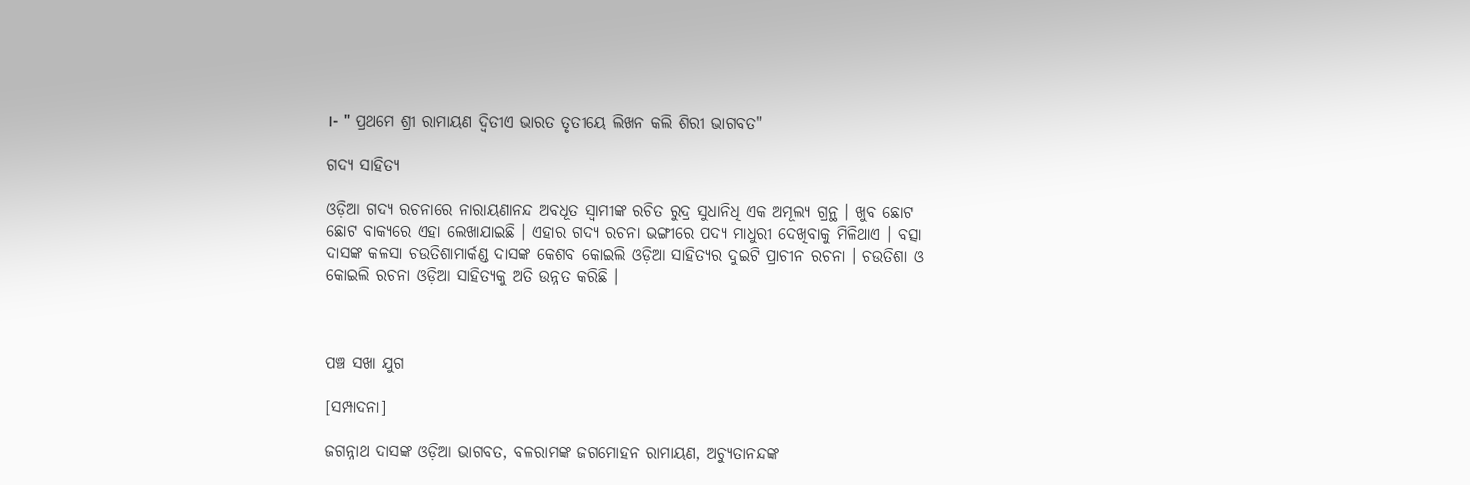।- " ପ୍ରଥମେ ଶ୍ରୀ ରାମାୟଣ ଦ୍ୱିତୀଏ ଭାରତ ତୃତୀୟେ ଲିଖନ କଲି ଶିରୀ ଭାଗବତ"

ଗଦ୍ୟ ସାହିତ୍ୟ

ଓଡ଼ିଆ ଗଦ୍ୟ ରଚନାରେ ନାରାୟଣାନନ୍ଦ ଅବଧୂତ ସ୍ୱାମୀଙ୍କ ରଚିତ ରୁଦ୍ର ସୁଧାନିଧି ଏକ ଅମୂଲ୍ୟ ଗ୍ରନ୍ଥ । ଖୁବ ଛୋଟ ଛୋଟ ବାକ୍ୟରେ ଏହା ଲେଖାଯାଇଛି । ଏହାର ଗଦ୍ୟ ରଚନା ଭଙ୍ଗୀରେ ପଦ୍ୟ ମାଧୁରୀ ଦେଖିବାକୁ ମିଳିଥାଏ । ବତ୍ସା ଦାସଙ୍କ କଳସା ଚଉତିଶାମାର୍କଣ୍ଡ ଦାସଙ୍କ କେଶବ କୋଇଲି ଓଡ଼ିଆ ସାହିତ୍ୟର ଦୁଇଟି ପ୍ରାଚୀନ ରଚନା । ଚଉତିଶା ଓ କୋଇଲି ରଚନା ଓଡ଼ିଆ ସାହିତ୍ୟକୁ ଅତି ଉନ୍ନତ କରିଛି ।



ପଞ୍ଚ ସଖା ଯୁଗ

[ସମ୍ପାଦନା]

ଜଗନ୍ନାଥ ଦାସଙ୍କ ଓଡ଼ିଆ ଭାଗବତ, ବଳରାମଙ୍କ ଜଗମୋହନ ରାମାୟଣ, ଅଚ୍ୟୁତାନନ୍ଦଙ୍କ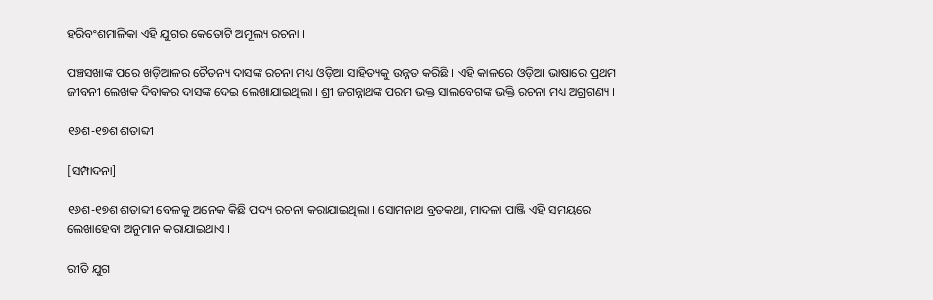ହରିବଂଶମାଳିକା ଏହି ଯୁଗର କେତୋଟି ଅମୂଲ୍ୟ ରଚନା ।

ପଞ୍ଚସଖାଙ୍କ ପରେ ଖଡ଼ିଆଳର ଚୈତନ୍ୟ ଦାସଙ୍କ ରଚନା ମଧ୍ୟ ଓଡ଼ିଆ ସାହିତ୍ୟକୁ ଉନ୍ନତ କରିଛି । ଏହି କାଳରେ ଓଡ଼ିଆ ଭାଷାରେ ପ୍ରଥମ ଜୀବନୀ ଲେଖକ ଦିବାକର ଦାସଙ୍କ ଦେଇ ଲେଖାଯାଇଥିଲା । ଶ୍ରୀ ଜଗନ୍ନାଥଙ୍କ ପରମ ଭକ୍ତ ସାଲବେଗଙ୍କ ଭକ୍ତି ରଚନା ମଧ୍ୟ ଅଗ୍ରଗଣ୍ୟ ।

୧୬ଶ-୧୭ଶ ଶତାବ୍ଦୀ

[ସମ୍ପାଦନା]

୧୬ଶ-୧୭ଶ ଶତାବ୍ଦୀ ବେଳକୁ ଅନେକ କିଛି ପଦ୍ୟ ରଚନା କରାଯାଇଥିଲା । ସୋମନାଥ ବ୍ରତକଥା, ମାଦଳା ପାଞ୍ଜି ଏହି ସମୟରେ ଲେଖାହେବା ଅନୁମାନ କରାଯାଇଥାଏ ।

ରୀତି ଯୁଗ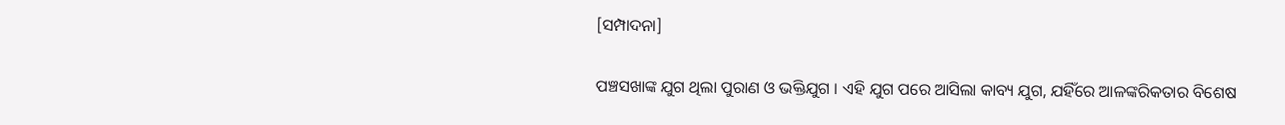[ସମ୍ପାଦନା]

ପଞ୍ଚସଖାଙ୍କ ଯୁଗ ଥିଲା ପୁରାଣ ଓ ଭକ୍ତିଯୁଗ । ଏହି ଯୁଗ ପରେ ଆସିଲା କାବ୍ୟ ଯୁଗ, ଯହିଁରେ ଆଳଙ୍କରିକତାର ବିଶେଷ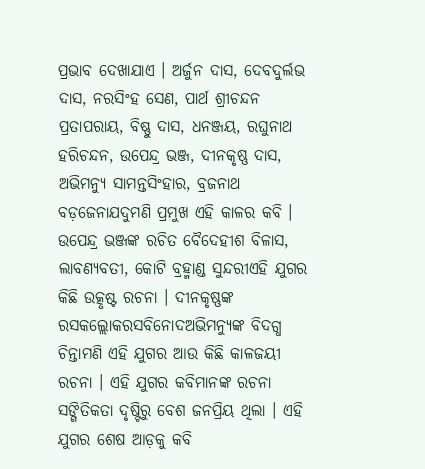ପ୍ରଭାବ ଦେଖାଯାଏ । ଅର୍ଜୁନ ଦାସ, ଦେବଦୁର୍ଲଭ ଦାସ, ନରସିଂହ ସେଣ, ପାର୍ଥ ଶ୍ରୀଚନ୍ଦନ ପ୍ରତାପରାୟ, ବିଷ୍ଣୁ ଦାସ, ଧନଞ୍ଜୟ, ରଘୁନାଥ ହରିଚନ୍ଦନ, ଉପେନ୍ଦ୍ର ଭଞ୍ଜ, ଦୀନକୃଷ୍ଣ ଦାସ, ଅଭିମନ୍ୟୁ ସାମନ୍ତସିଂହାର, ବ୍ରଜନାଥ ବଡ଼ଜେନାଯଦୁମଣି ପ୍ରମୁଖ ଏହି କାଳର କବି । ଉପେନ୍ଦ୍ର ଭଞ୍ଜଙ୍କ ରଚିତ ବୈଦେହୀଶ ବିଳାସ, ଲାବଣ୍ୟବତୀ, କୋଟି ବ୍ରହ୍ମାଣ୍ଡ ସୁନ୍ଦରୀଏହି ଯୁଗର କିଛି ଉତ୍କୃଷ୍ଟ ରଚନା । ଦୀନକୃଷ୍ଣଙ୍କ ରସକଲ୍ଲୋକରସବିନୋଦଅଭିମନ୍ୟୁଙ୍କ ବିଦଗ୍ଧ ଚିନ୍ତାମଣି ଏହି ଯୁଗର ଆଉ କିଛି କାଳଜୟୀ ରଚନା । ଏହି ଯୁଗର କବିମାନଙ୍କ ରଚନା ସଙ୍ଗିତିକତା ଦୃଷ୍ଟିରୁ ବେଶ ଜନପ୍ରିୟ ଥିଲା । ଏହି ଯୁଗର ଶେଷ ଆଡ଼କୁ କବି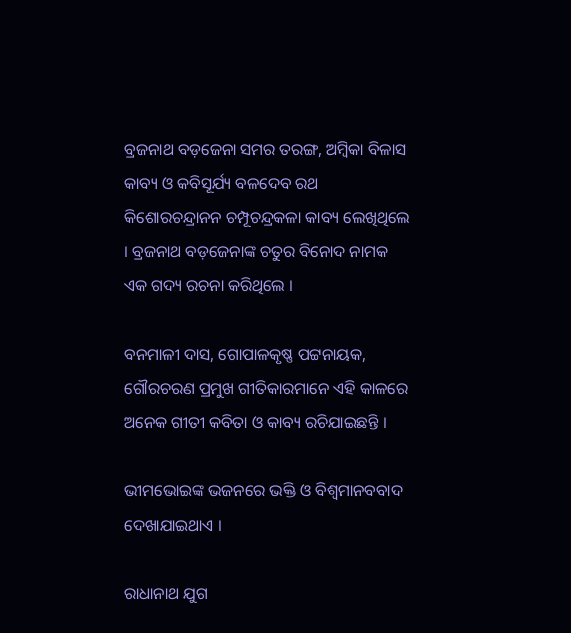ବ୍ରଜନାଥ ବଡ଼ଜେନା ସମର ତରଙ୍ଗ, ଅମ୍ବିକା ବିଳାସ କାବ୍ୟ ଓ କବିସୂର୍ଯ୍ୟ ବଳଦେବ ରଥ କିଶୋରଚନ୍ଦ୍ରାନନ ଚମ୍ପୂଚନ୍ଦ୍ରକଳା କାବ୍ୟ ଲେଖିଥିଲେ । ବ୍ରଜନାଥ ବଡ଼ଜେନାଙ୍କ ଚତୁର ବିନୋଦ ନାମକ ଏକ ଗଦ୍ୟ ରଚନା କରିଥିଲେ ।

ବନମାଳୀ ଦାସ, ଗୋପାଳକୃଷ୍ଣ ପଟ୍ଟନାୟକ, ଗୌରଚରଣ ପ୍ରମୁଖ ଗୀତିକାରମାନେ ଏହି କାଳରେ ଅନେକ ଗୀତୀ କବିତା ଓ କାବ୍ୟ ରଚିଯାଇଛନ୍ତି ।

ଭୀମଭୋଇଙ୍କ ଭଜନରେ ଭକ୍ତି ଓ ବିଶ୍ୱମାନବବାଦ ଦେଖାଯାଇଥାଏ ।

ରାଧାନାଥ ଯୁଗ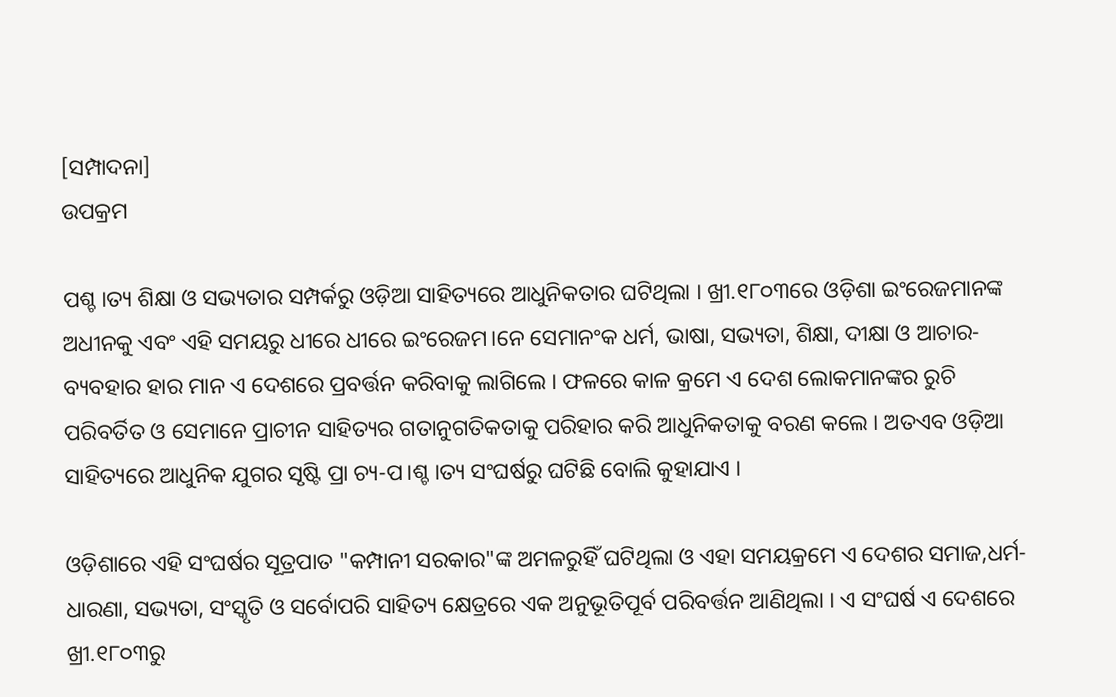[ସମ୍ପାଦନା]
ଉପକ୍ରମ

ପଶ୍ଚ।ତ୍ୟ ଶିକ୍ଷା ଓ ସଭ୍ୟତାର ସମ୍ପର୍କରୁ ଓଡ଼ିଆ ସାହିତ୍ୟରେ ଆଧୁନିକତାର ଘଟିଥିଲା । ଖ୍ରୀ.୧୮୦୩ରେ ଓଡ଼ିଶା ଇଂରେଜମାନଙ୍କ ଅଧୀନକୁ ଏବଂ ଏହି ସମୟରୁ ଧୀରେ ଧୀରେ ଇଂରେଜମ।ନେ ସେମାନଂକ ଧର୍ମ, ଭାଷା, ସଭ୍ୟତା, ଶିକ୍ଷା, ଦୀକ୍ଷା ଓ ଆଚାର-ବ୍ୟବହାର ହାର ମାନ ଏ ଦେଶରେ ପ୍ରବର୍ତ୍ତନ କରିବାକୁ ଲାଗିଲେ । ଫଳରେ କାଳ କ୍ରମେ ଏ ଦେଶ ଲୋକମାନଙ୍କର ରୁଚି ପରିବର୍ତିତ ଓ ସେମାନେ ପ୍ରାଚୀନ ସାହିତ୍ୟର ଗତାନୁଗତିକତାକୁ ପରିହାର କରି ଆଧୁନିକତାକୁ ବରଣ କଲେ । ଅତଏବ ଓଡ଼ିଆ ସାହିତ୍ୟରେ ଆଧୁନିକ ଯୁଗର ସୃଷ୍ଟି ପ୍ରା ଚ୍ୟ-ପ।ଶ୍ଚ।ତ୍ୟ ସଂଘର୍ଷରୁ ଘଟିଛି ବୋଲି କୁହାଯାଏ ।

ଓଡ଼ିଶାରେ ଏହି ସଂଘର୍ଷର ସୂତ୍ରପାତ "କମ୍ପାନୀ ସରକାର"ଙ୍କ ଅମଳରୁହିଁ ଘଟିଥିଲା ଓ ଏହା ସମୟକ୍ରମେ ଏ ଦେଶର ସମାଜ,ଧର୍ମ-ଧାରଣା, ସଭ୍ୟତା, ସଂସ୍କୃତି ଓ ସର୍ବୋପରି ସାହିତ୍ୟ କ୍ଷେତ୍ରରେ ଏକ ଅନୁଭୂତିପୂର୍ବ ପରିବର୍ତ୍ତନ ଆଣିଥିଲା । ଏ ସଂଘର୍ଷ ଏ ଦେଶରେ ଖ୍ରୀ.୧୮୦୩ରୁ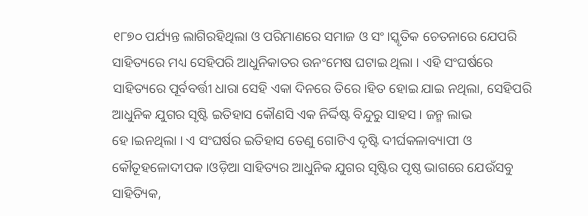୧୮୭୦ ପର୍ଯ୍ୟନ୍ତ ଲାଗିରହିଥିଲା ଓ ପରିମାଣରେ ସମାଜ ଓ ସଂ।ସ୍କୃତିକ ଚେତନାରେ ଯେପରି ସାହିତ୍ୟରେ ମଧ୍ୟ ସେହିପରି ଆଧୁନିକାତର ଉନଂମେଷ ଘଟାଇ ଥିଲା । ଏହି ସଂଘର୍ଷରେ ସାହିତ୍ୟରେ ପୂର୍ବବର୍ତ୍ତୀ ଧାରା ସେହି ଏକା ଦିନରେ ତିରେ।ହିତ ହୋଇ ଯାଇ ନଥିଲା, ସେହିପରି ଆଧୁନିକ ଯୁଗର ସୃଷ୍ଟି ଇତିହାସ କୌଣସି ଏକ ନିର୍ଦ୍ଦିଷ୍ଟ ବିନ୍ଦୁରୁ ସାହସ। ଜନ୍ମ ଲାଭ ହେ।ଇନଥିଲା । ଏ ସଂଘର୍ଷର ଇତିହାସ ତେଣୁ ଗୋଟିଏ ଦୃଷ୍ଟି ଦୀର୍ଘକଳାବ୍ୟାପୀ ଓ କୌତୂହଳୋଦୀପକ ।ଓଡ଼ିଆ ସାହିତ୍ୟର ଆଧୁନିକ ଯୁଗର ସୃଷ୍ଟିର ପୃଷ୍ଠ ଭାଗରେ ଯେଉଁସବୁ ସାହିତ୍ୟିକ,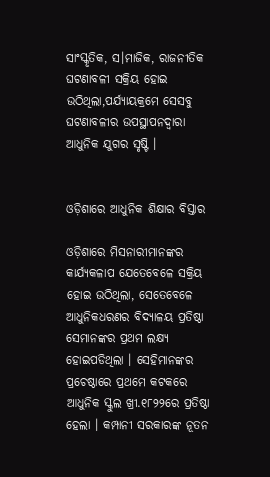ସାଂସ୍କୃତିକ, ସ।ମାଜିକ, ରାଜନୀତିକ ଘଟଣାବଳୀ ସକ୍ରିୟ ହୋଇ ଉଠିଥିଲା,ପର୍ଯ୍ୟାୟକ୍ରମେ ସେସବୁ ଘଟଣାବଳୀର ଉପସ୍ଥାପନଦ୍ୱାରା ଆଧୁନିକ ଯୁଗର ସୃଷ୍ଟି ।


ଓଡ଼ିଶାରେ ଆଧୁନିକ ଶିକ୍ଷାର ବିସ୍ତାର

ଓଡ଼ିଶାରେ ମିସନାରୀମାନଙ୍କର କାର୍ଯ୍ୟକଳାପ ଯେତେବେଳେ ସକ୍ରିୟ ହୋଇ ଉଠିଥିଲା, ସେତେବେଳେ ଆଧୁନିକଧରଣର ବିଦ୍ୟାଳୟ ପ୍ରତିଷ୍ଠା ସେମାନଙ୍କର ପ୍ରଥମ ଲକ୍ଷ୍ୟ ହୋଇପଡିଥିଲା । ସେହିମାନଙ୍କର ପ୍ରଚେଷ୍ଠାରେ ପ୍ରଥମେ କଟକରେ ଆଧୁନିକ ସ୍କୁଲ ଖ୍ରୀ.୧୮୨୨ରେ ପ୍ରତିଷ୍ଠା ହେଲା । କମ୍ପାନୀ ସରକାରଙ୍କ ନୂତନ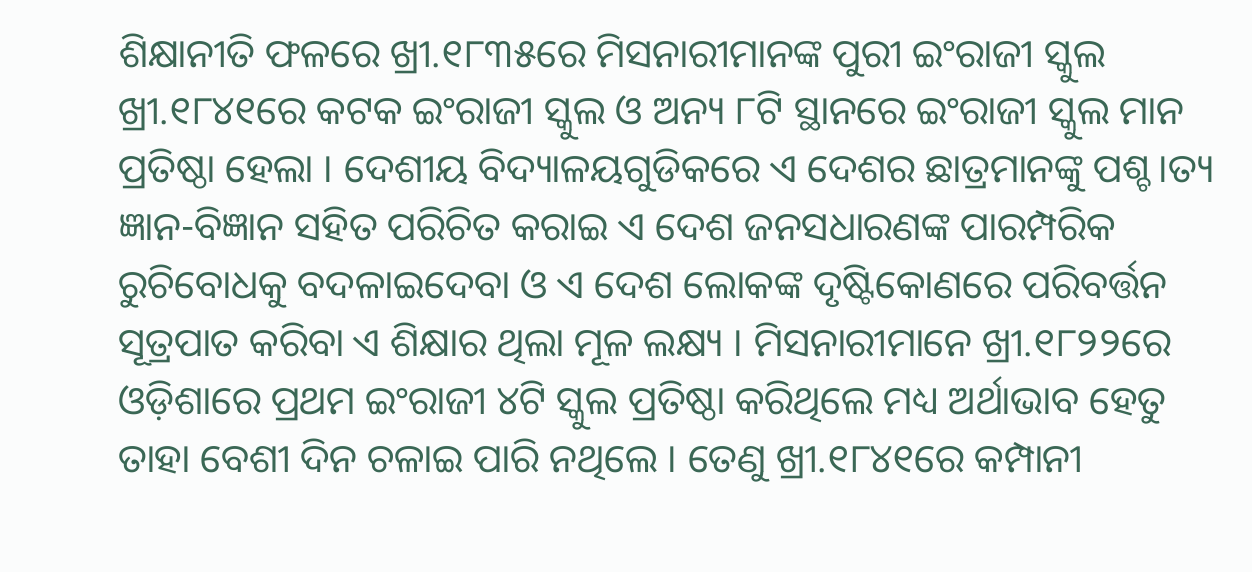ଶିକ୍ଷାନୀତି ଫଳରେ ଖ୍ରୀ.୧୮୩୫ରେ ମିସନାରୀମାନଙ୍କ ପୁରୀ ଇଂରାଜୀ ସ୍କୁଲ ଖ୍ରୀ.୧୮୪୧ରେ କଟକ ଇଂରାଜୀ ସ୍କୁଲ ଓ ଅନ୍ୟ ୮ଟି ସ୍ଥାନରେ ଇଂରାଜୀ ସ୍କୁଲ ମାନ ପ୍ରତିଷ୍ଠା ହେଲା । ଦେଶୀୟ ବିଦ୍ୟାଳୟଗୁଡିକରେ ଏ ଦେଶର ଛାତ୍ରମାନଙ୍କୁ ପଶ୍ଚ।ତ୍ୟ ଜ୍ଞାନ-ବିଜ୍ଞାନ ସହିତ ପରିଚିତ କରାଇ ଏ ଦେଶ ଜନସଧାରଣଙ୍କ ପାରମ୍ପରିକ ରୁଚିବୋଧକୁ ବଦଳାଇଦେବା ଓ ଏ ଦେଶ ଲୋକଙ୍କ ଦୃଷ୍ଟିକୋଣରେ ପରିବର୍ତ୍ତନ ସୂତ୍ରପାତ କରିବା ଏ ଶିକ୍ଷାର ଥିଲା ମୂଳ ଲକ୍ଷ୍ୟ । ମିସନାରୀମାନେ ଖ୍ରୀ.୧୮୨୨ରେ ଓଡ଼ିଶାରେ ପ୍ରଥମ ଇଂରାଜୀ ୪ଟି ସ୍କୁଲ ପ୍ରତିଷ୍ଠା କରିଥିଲେ ମଧ୍ୟ ଅର୍ଥାଭାବ ହେତୁ ତାହା ବେଶୀ ଦିନ ଚଳାଇ ପାରି ନଥିଲେ । ତେଣୁ ଖ୍ରୀ.୧୮୪୧ରେ କମ୍ପାନୀ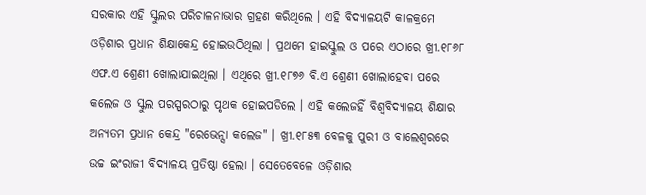ସରକାର ଏହି ସ୍କୁଲର ପରିଚାଳନାଭାର ଗ୍ରହଣ କରିଥିଲେ । ଏହି ବିଦ୍ୟାଳୟଟି କାଳକ୍ରମେ ଓଡ଼ିଶାର ପ୍ରଧାନ ଶିକ୍ଷାକେନ୍ଦ୍ର ହୋଇଉଠିଥିଲା । ପ୍ରଥମେ ହାଇସ୍କୁଲ ଓ ପରେ ଏଠାରେ ଖ୍ରୀ.୧୮୬୮ ଏଫ.ଏ ଶ୍ରେଣୀ ଖୋଲାଯାଇଥିଲା । ଏଥିରେ ଖ୍ରୀ.୧୮୭୬ ବି.ଏ ଶ୍ରେଣୀ ଖୋଲାହେବା ପରେ କଲେଜ ଓ ସ୍କୁଲ ପରସ୍ପରଠାରୁ ପୃଥକ ହୋଇପଡିଲେ । ଏହି କଲେଜହିଁ ବିଶ୍ୱବିଦ୍ୟାଳୟ ଶିକ୍ଷାର ଅନ୍ୟତମ ପ୍ରଧାନ କେନ୍ଦ୍ର "ରେଭେନ୍ସା କଲେଜ" । ଖ୍ରୀ.୧୮୫୩ ବେଳକୁ ପୁରୀ ଓ ବାଲେଶ୍ୱରରେ ଉଚ୍ଚ ଇଂରାଜୀ ବିଦ୍ୟାଳୟ ପ୍ରତିଷ୍ଠା ହେଲା । ସେତେବେଳେ ଓଡ଼ିଶାର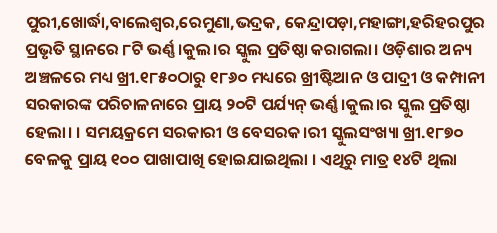ପୁରୀ,ଖୋର୍ଦ୍ଧା,ବାଲେଶ୍ୱର,ରେମୁଣା,ଭଦ୍ରକ, କେନ୍ଦ୍ରାପଡ଼ା,ମହାଙ୍ଗା,ହରିହରପୁର ପ୍ରଭୃତି ସ୍ଥାନରେ ୮ଟି ଭର୍ଣ୍ଣ।କୁଲ।ର ସ୍କୁଲ ପ୍ରତିଷ୍ଠା କରାଗଲା। ଓଡ଼ିଶାର ଅନ୍ୟ ଅଞ୍ଚଳରେ ମଧ୍ୟ ଖ୍ରୀ.୧୮୫୦ଠାରୁ ୧୮୬୦ ମଧ୍ୟରେ ଖ୍ରୀଷ୍ଟିଆନ ଓ ପାଦ୍ରୀ ଓ କମ୍ପାନୀ ସରକାରଙ୍କ ପରିଚାଳନାରେ ପ୍ରାୟ ୨୦ଟି ପର୍ଯ୍ୟନ୍ ଭର୍ଣ୍ଣ।କୁଲ।ର ସ୍କୁଲ ପ୍ରତିଷ୍ଠା ହେଲା। । ସମୟକ୍ରମେ ସରକାରୀ ଓ ବେସରକ।ରୀ ସ୍କୁଲସଂଖ୍ୟା ଖ୍ରୀ.୧୮୭୦ ବେଳକୁ ପ୍ରାୟ ୧୦୦ ପାଖାପାଖି ହୋଇଯାଇଥିଲା । ଏଥିରୁ ମାତ୍ର ୧୪ଟି ଥିଲା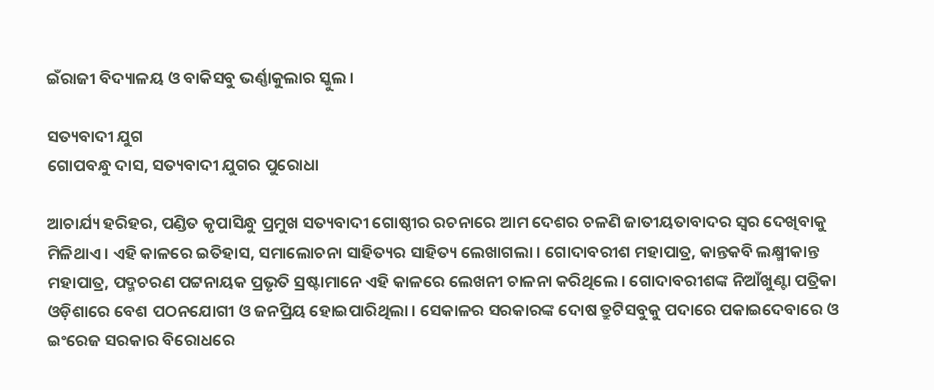ଇଁରାଜୀ ବିଦ୍ୟାଳୟ ଓ ବାକିସବୁ ଭର୍ଣ୍ଣାକୁଲାର ସ୍କୁଲ ।

ସତ୍ୟବାଦୀ ଯୁଗ
ଗୋପବନ୍ଧୁ ଦାସ, ସତ୍ୟବାଦୀ ଯୁଗର ପୁରୋଧା

ଆଚାର୍ଯ୍ୟ ହରିହର, ପଣ୍ଡିତ କୃପାସିନ୍ଧୁ ପ୍ରମୁଖ ସତ୍ୟବାଦୀ ଗୋଷ୍ଠୀର ରଚନାରେ ଆମ ଦେଶର ଚଳଣି ଜାତୀୟତାବାଦର ସ୍ୱର ଦେଖିବାକୁ ମିଳିଥାଏ । ଏହି କାଳରେ ଇତିହାସ, ସମାଲୋଚନା ସାହିତ୍ୟର ସାହିତ୍ୟ ଲେଖାଗଲା । ଗୋଦାବରୀଶ ମହାପାତ୍ର, କାନ୍ତକବି ଲକ୍ଷ୍ମୀକାନ୍ତ ମହାପାତ୍ର, ପଦ୍ମଚରଣ ପଟ୍ଟନାୟକ ପ୍ରଭୃତି ସ୍ରଷ୍ଟାମାନେ ଏହି କାଳରେ ଲେଖନୀ ଚାଳନା କରିଥିଲେ । ଗୋଦାବରୀଶଙ୍କ ନିଆଁଖୁଣ୍ଟା ପତ୍ରିକା ଓଡ଼ିଶାରେ ବେଶ ପଠନଯୋଗୀ ଓ ଜନପ୍ରିୟ ହୋଇପାରିଥିଲା । ସେକାଳର ସରକାରଙ୍କ ଦୋଷ ତ୍ରୁଟିସବୁକୁ ପଦାରେ ପକାଇଦେବାରେ ଓ ଇଂରେଜ ସରକାର ବିରୋଧରେ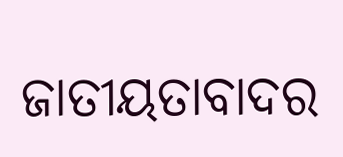ଜାତୀୟତାବାଦର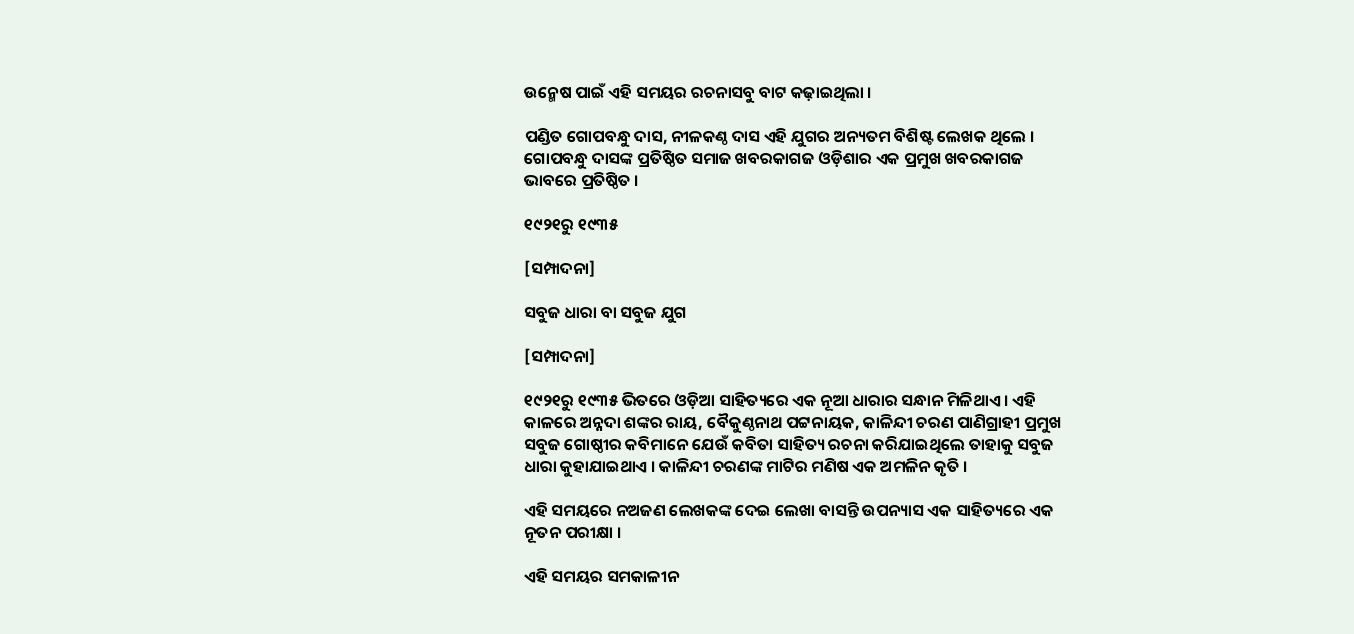ଉନ୍ମେଷ ପାଇଁ ଏହି ସମୟର ରଚନାସବୁ ବାଟ କଢ଼ାଇଥିଲା ।

ପଣ୍ଡିତ ଗୋପବନ୍ଧୁ ଦାସ, ନୀଳକଣ୍ଠ ଦାସ ଏହି ଯୁଗର ଅନ୍ୟତମ ବିଶିଷ୍ଟ ଲେଖକ ଥିଲେ । ଗୋପବନ୍ଧୁ ଦାସଙ୍କ ପ୍ରତିଷ୍ଠିତ ସମାଜ ଖବରକାଗଜ ଓଡ଼ିଶାର ଏକ ପ୍ରମୁଖ ଖବରକାଗଜ ଭାବରେ ପ୍ରତିଷ୍ଠିତ ।

୧୯୨୧ରୁ ୧୯୩୫

[ସମ୍ପାଦନା]

ସବୁଜ ଧାରା ବା ସବୁଜ ଯୁଗ

[ସମ୍ପାଦନା]

୧୯୨୧ରୁ ୧୯୩୫ ଭିତରେ ଓଡ଼ିଆ ସାହିତ୍ୟରେ ଏକ ନୂଆ ଧାରାର ସନ୍ଧାନ ମିଳିଥାଏ । ଏହି କାଳରେ ଅନ୍ନଦା ଶଙ୍କର ରାୟ, ବୈକୁଣ୍ଠନାଥ ପଟ୍ଟନାୟକ, କାଳିନ୍ଦୀ ଚରଣ ପାଣିଗ୍ରାହୀ ପ୍ରମୁଖ ସବୁଜ ଗୋଷ୍ଠୀର କବିମାନେ ଯେଉଁ କବିତା ସାହିତ୍ୟ ରଚନା କରିଯାଇଥିଲେ ତାହାକୁ ସବୁଜ ଧାରା କୁହାଯାଇଥାଏ । କାଳିନ୍ଦୀ ଚରଣଙ୍କ ମାଟିର ମଣିଷ ଏକ ଅମଳିନ କୃତି ।

ଏହି ସମୟରେ ନଅଜଣ ଲେଖକଙ୍କ ଦେଇ ଲେଖା ବାସନ୍ତି ଉପନ୍ୟାସ ଏକ ସାହିତ୍ୟରେ ଏକ ନୂତନ ପରୀକ୍ଷା ।

ଏହି ସମୟର ସମକାଳୀନ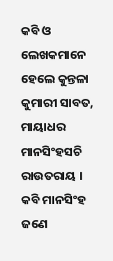କବି ଓ ଲେଖକମାନେ ହେଲେ କୁନ୍ତଳା କୁମାରୀ ସାବତ, ମାୟାଧର ମାନସିଂହସଚି ରାଉତରାୟ । କବି ମାନସିଂହ ଜଣେ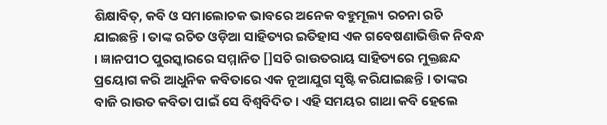ଶିକ୍ଷାବିତ୍, କବି ଓ ସମାଲୋଚକ ଭାବରେ ଅନେକ ବହୁମୂଲ୍ୟ ରଚନା ରଚି ଯାଇଛନ୍ତି । ତାଙ୍କ ରଚିତ ଓଡ଼ିଆ ସାହିତ୍ୟର ଇତିହାସ ଏକ ଗବେଷଣାଭିତ୍ତିକ ନିବନ୍ଧ । ଜ୍ଞାନପୀଠ ପୁରସ୍କାରରେ ସମ୍ମାନିତ []ସଚି ରାଉତରାୟ ସାହିତ୍ୟରେ ମୁକ୍ତଛନ୍ଦ ପ୍ରୟୋଗ କରି ଆଧୁନିକ କବିତାରେ ଏକ ନୂଆଯୁଗ ସୃଷ୍ଟି କରିଯାଇଛନ୍ତି । ତାଙ୍କର ବାଜି ରାଉତ କବିତା ପାଇଁ ସେ ବିଶ୍ୱବିଦିତ । ଏହି ସମୟର ଗାଥା କବି ହେଲେ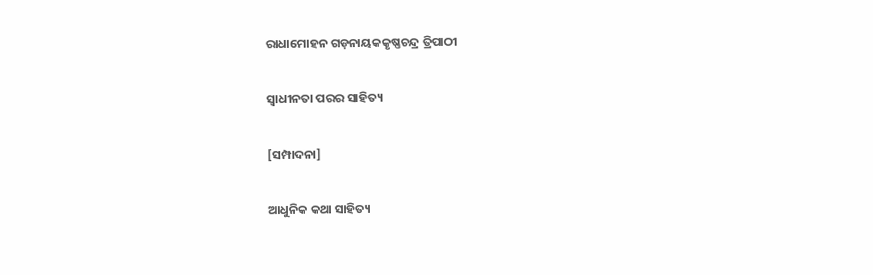ରାଧାମୋହନ ଗଡ଼ନାୟକକୃଷ୍ଣଚନ୍ଦ୍ର ତ୍ରିପାଠୀ

ସ୍ୱାଧୀନତା ପରର ସାହିତ୍ୟ

[ସମ୍ପାଦନା]

ଆଧୁନିକ କଥା ସାହିତ୍ୟ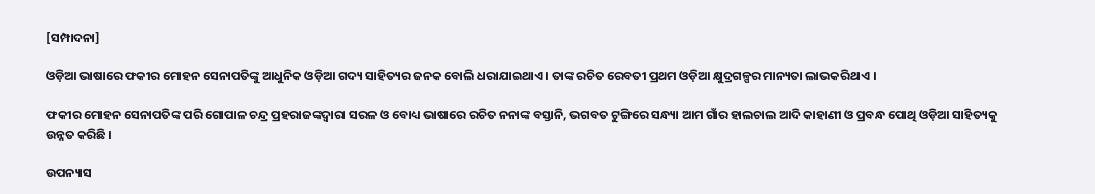[ସମ୍ପାଦନା]

ଓଡ଼ିଆ ଭାଷାରେ ଫକୀର ମୋହନ ସେନାପତିଙ୍କୁ ଆଧୁନିକ ଓଡ଼ିଆ ଗଦ୍ୟ ସାହିତ୍ୟର ଜନକ ବୋଲି ଧରାଯାଇଥାଏ । ତାଙ୍କ ରଚିତ ରେବତୀ ପ୍ରଥମ ଓଡ଼ିଆ କ୍ଷୁଦ୍ରଗଳ୍ପର ମାନ୍ୟତା ଲାଭକରିଥାଏ ।

ଫକୀର ମୋହନ ସେନାପତିଙ୍କ ପରି ଗୋପାଳ ଚନ୍ଦ୍ର ପ୍ରହରାଜଙ୍କଦ୍ୱାରା ସରଳ ଓ ବୋଧ୍ୟ ଭାଷାରେ ରଚିତ ନନାଙ୍କ ବସ୍ତାନି, ଭଗବତ ଟୁଙ୍ଗିରେ ସନ୍ଧ୍ୟା ଆମ ଗାଁର ହାଲଚାଲ ଆଦି କାହାଣୀ ଓ ପ୍ରବନ୍ଧ ପୋଥି ଓଡ଼ିଆ ସାହିତ୍ୟକୁ ଉନ୍ନତ କରିଛି ।

ଉପନ୍ୟାସ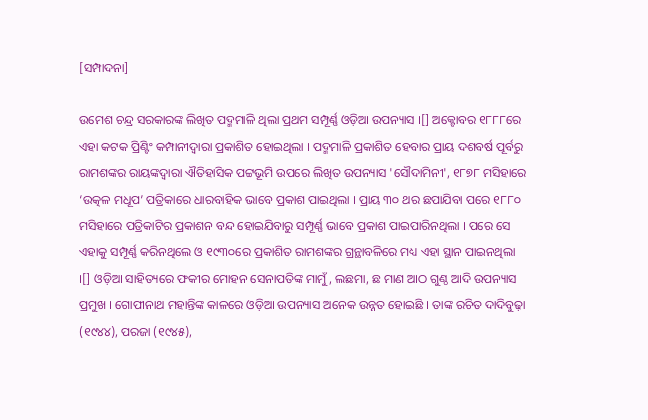[ସମ୍ପାଦନା]

ଉମେଶ ଚନ୍ଦ୍ର ସରକାରଙ୍କ ଲିଖିତ ପଦ୍ମମାଳି ଥିଲା ପ୍ରଥମ ସମ୍ପୂର୍ଣ୍ଣ ଓଡ଼ିଆ ଉପନ୍ୟାସ ।[] ଅକ୍ଟୋବର ୧୮୮୮ରେ ଏହା କଟକ ପ୍ରିଣ୍ଟିଂ କମ୍ପାନୀଦ୍ୱାରା ପ୍ରକାଶିତ ହୋଇଥିଲା । ପଦ୍ମମାଳି ପ୍ରକାଶିତ ହେବାର ପ୍ରାୟ ଦଶବର୍ଷ ପୂର୍ବରୁ ରାମଶଙ୍କର ରାୟଙ୍କଦ୍ୱାରା ଐତିହାସିକ ପଟ୍ଟଭୂମି ଉପରେ ଲିଖିତ ଉପନ୍ୟାସ 'ସୌଦାମିନୀ', ୧୮୭୮ ମସିହାରେ ‘ଉତ୍କଳ ମଧୂପ’ ପତ୍ରିକାରେ ଧାରବାହିକ ଭାବେ ପ୍ରକାଶ ପାଇଥିଲା । ପ୍ରାୟ ୩୦ ଥର ଛପାଯିବା ପରେ ୧୮୮୦ ମସିହାରେ ପତ୍ରିକାଟିର ପ୍ରକାଶନ ବନ୍ଦ ହୋଇଯିବାରୁ ସମ୍ପୂର୍ଣ୍ଣ ଭାବେ ପ୍ରକାଶ ପାଇପାରିନଥିଲା । ପରେ ସେ ଏହାକୁ ସମ୍ପୂର୍ଣ୍ଣ କରିନଥିଲେ ଓ ୧୯୩୦ରେ ପ୍ରକାଶିତ ରାମଶଙ୍କର ଗ୍ରନ୍ଥାବଳିରେ ମଧ୍ୟ ଏହା ସ୍ଥାନ ପାଇନଥିଲା ।[] ଓଡ଼ିଆ ସାହିତ୍ୟରେ ଫକୀର ମୋହନ ସେନାପତିଙ୍କ ମାମୁଁ, ଲଛମା, ଛ ମାଣ ଆଠ ଗୁଣ୍ଠ ଆଦି ଉପନ୍ୟାସ ପ୍ରମୁଖ । ଗୋପୀନାଥ ମହାନ୍ତିଙ୍କ କାଳରେ ଓଡ଼ିଆ ଉପନ୍ୟାସ ଅନେକ ଉନ୍ନତ ହୋଇଛି । ତାଙ୍କ ରଚିତ ଦାଦିବୁଢ଼ା (୧୯୪୪), ପରଜା (୧୯୪୫),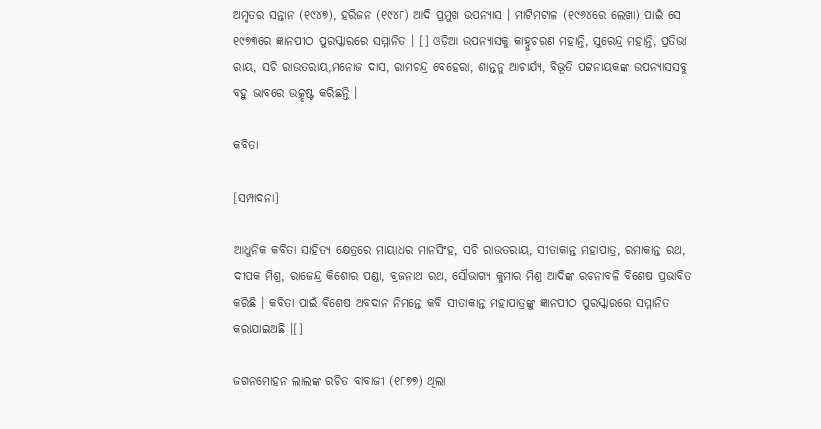ଅମୃତର ସନ୍ତାନ (୧୯୪୭), ହରିଜନ (୧୯୪୮) ଆଦି ପ୍ରମୁଖ ଉପନ୍ୟାସ । ମାଟିମଟାଳ (୧୯୬୪ରେ ଲେଖା) ପାଇଁ ସେ ୧୯୭୩ରେ ଜ୍ଞାନପୀଠ ପୁରସ୍କାରରେ ସମ୍ମାନିତ । [] ଓଡ଼ିଆ ଉପନ୍ୟାସକୁ କାହ୍ନୁଚରଣ ମହାନ୍ତି, ସୁରେନ୍ଦ୍ର ମହାନ୍ତି, ପ୍ରତିଭା ରାୟ, ସଚି ରାଉତରାୟ,ମନୋଜ ଦାସ, ରାମଚନ୍ଦ୍ର ବେହେରା, ଶାନ୍ତନୁ ଆଚାର୍ଯ୍ୟ, ବିଭୂତି ପଟ୍ଟନାୟକଙ୍କ ଉପନ୍ୟାସସବୁ ବହୁ ଭାବରେ ଉତ୍କୃଷ୍ଟ କରିଛନ୍ତି ।

କବିତା

[ସମ୍ପାଦନା]

ଆଧୁନିକ କବିତା ସାହିତ୍ୟ କ୍ଷେତ୍ରରେ ମାୟାଧର ମାନସିଂହ, ସଚି ରାଉତରାୟ, ସୀତାକାନ୍ତ ମହାପାତ୍ର, ରମାକାନ୍ତ ରଥ, ଦୀପକ ମିଶ୍ର, ରାଜେନ୍ଦ୍ର କିଶୋର ପଣ୍ଡା, ବ୍ରଜନାଥ ରଥ, ସୌଭାଗ୍ୟ କୁମାର ମିଶ୍ର ଆଦିଙ୍କ ରଚନାବଳି ବିଶେଷ ପ୍ରଭାବିତ କରିଛି । କବିତା ପାଇଁ ବିଶେଷ ଅବଦାନ ନିମନ୍ତେ କବି ସୀତାକାନ୍ତ ମହାପାତ୍ରଙ୍କୁ ଜ୍ଞାନପୀଠ ପୁରସ୍କାରରେ ସମ୍ମାନିତ କରାଯାଇଅଛି ।[]

ଜଗନମୋହ‌ନ ଲାଲଙ୍କ ରଚିତ ବାବାଜୀ (୧୮୭୭) ଥିଲା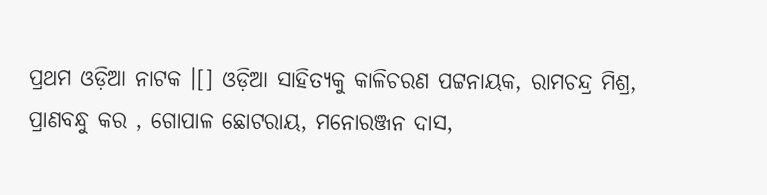ପ୍ରଥମ ଓଡ଼ିଆ ନାଟକ ।[] ଓଡ଼ିଆ ସାହିତ୍ୟକୁ କାଳିଚରଣ ପଟ୍ଟନାୟକ, ରାମଚନ୍ଦ୍ର ମିଶ୍ର, ପ୍ରାଣବନ୍ଧୁ କର , ଗୋପାଳ ଛୋଟରାୟ, ମନୋରଞ୍ଜନ ଦାସ,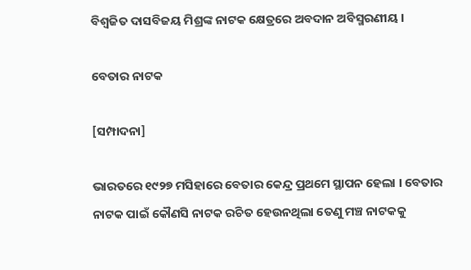ବିଶ୍ୱଜିତ ଦାସବିଜୟ ମିଶ୍ରଙ୍କ ନାଟକ କ୍ଷେତ୍ରରେ ଅବଦାନ ଅବିସ୍ମରଣୀୟ ।

ବେତାର ନାଟକ

[ସମ୍ପାଦନା]

ଭାରତରେ ୧୯୨୭ ମସିହାରେ ବେତାର କେନ୍ଦ୍ର ପ୍ରଥମେ ସ୍ଥାପନ ହେଲା । ବେତାର ନାଟକ ପାଇଁ କୌଣସି ନାଟକ ରଚିତ ହେଉନଥିଲା ତେଣୁ ମଞ୍ଚ ନାଟକକୁ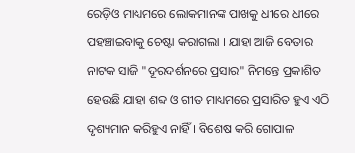ରେଡ଼ିଓ ମାଧ୍ୟମରେ ଲୋକମାନଙ୍କ ପାଖକୁ ଧୀରେ ଧୀରେ ପହଞ୍ଚାଇବାକୁ ଚେଷ୍ଟା କରାଗଲା । ଯାହା ଆଜି ବେତାର ନାଟକ ସାଜି "ଦୂରଦର୍ଶନରେ ପ୍ରସାର" ନିମନ୍ତେ ପ୍ରକାଶିତ ହେଉଛି ଯାହା ଶବ୍ଦ ଓ ଗୀତ ମାଧ୍ୟମରେ ପ୍ରସାରିତ ହୁଏ ଏଠି ଦୃଶ୍ୟମାନ କରିହୁଏ ନାହିଁ । ବିଶେଷ କରି ଗୋପାଳ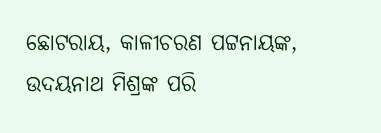ଛୋଟରାୟ, କାଳୀଚରଣ ପଟ୍ଟନାୟଙ୍କ, ଉଦୟନାଥ ମିଶ୍ରଙ୍କ ପରି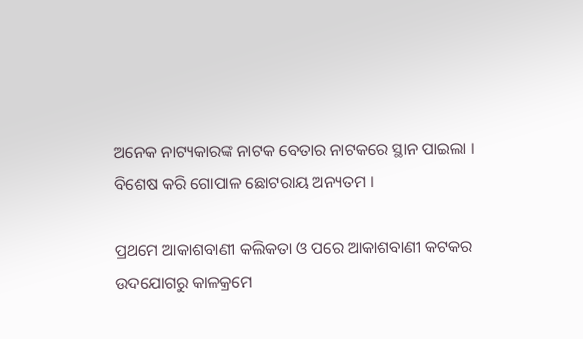ଅନେକ ନାଟ୍ୟକାରଙ୍କ ନାଟକ ବେତାର ନାଟକରେ ସ୍ଥାନ ପାଇଲା । ବିଶେଷ କରି ଗୋପାଳ ଛୋଟରାୟ ଅନ୍ୟତମ ।

ପ୍ରଥମେ ଆକାଶବାଣୀ କଲିକତା ଓ ପରେ ଆକାଶବାଣୀ କଟକର ଉଦଯୋଗରୁ କାଳକ୍ରମେ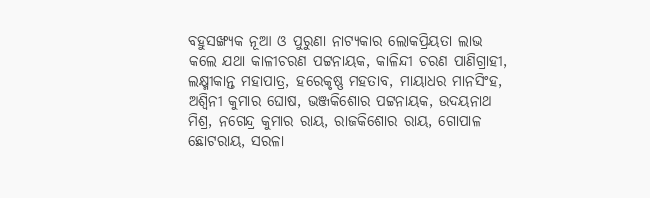ବହୁସଙ୍ଖ୍ଯକ ନୂଆ ଓ ପୁରୁଣା ନାଟ୍ୟକାର ଲୋକପ୍ରିୟତା ଲାଭ କଲେ ଯଥା କାଳୀଚରଣ ପଟ୍ଟନାୟକ, କାଳିନ୍ଦୀ ଚରଣ ପାଣିଗ୍ରାହୀ, ଲକ୍ଷ୍ମୀକାନ୍ତ ମହାପାତ୍ର, ହରେକୃଷ୍ଣ ମହତାବ, ମାୟାଧର ମାନସିଂହ, ଅଶ୍ୱିନୀ କୁମାର ଘୋଷ, ଭଞ୍ଜକିଶୋର ପଟ୍ଟନାୟକ, ଉଦୟନାଥ ମିଶ୍ର, ନଗେନ୍ଦ୍ର କୁମାର ରାୟ, ରାଜକିଶୋର ରାୟ, ଗୋପାଳ ଛୋଟରାୟ, ସରଳା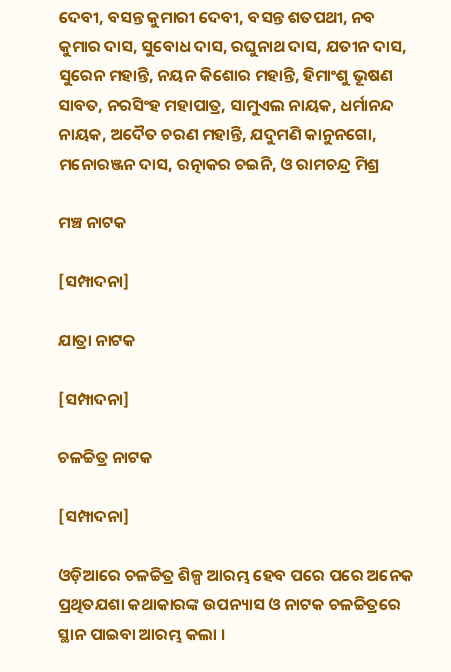ଦେବୀ, ବସନ୍ତ କୁମାରୀ ଦେବୀ, ବସନ୍ତ ଶତପଥୀ, ନବ କୁମାର ଦାସ, ସୁବୋଧ ଦାସ, ରଘୁନାଥ ଦାସ, ଯତୀନ ଦାସ, ସୁରେନ ମହାନ୍ତି, ନୟନ କିଶୋର ମହାନ୍ତି, ହିମାଂଶୁ ଭୂଷଣ ସାବତ, ନରସିଂହ ମହାପାତ୍ର, ସାମୁଏଲ ନାୟକ, ଧର୍ମାନନ୍ଦ ନାୟକ, ଅଦୈତ ଚରଣ ମହାନ୍ତି, ଯଦୁମଣି କାନୁନଗୋ, ମନୋରଞ୍ଜନ ଦାସ, ରତ୍ନାକର ଚଇନି, ଓ ରାମଚନ୍ଦ୍ର ମିଶ୍ର

ମଞ୍ଚ ନାଟକ

[ସମ୍ପାଦନା]

ଯାତ୍ରା ନାଟକ

[ସମ୍ପାଦନା]

ଚଳଚ୍ଚିତ୍ର ନାଟକ

[ସମ୍ପାଦନା]

ଓଡ଼ିଆରେ ଚଳଚ୍ଚିତ୍ର ଶିଳ୍ପ ଆରମ୍ଭ ହେବ ପରେ ପରେ ଅନେକ ପ୍ରଥିତଯଶା କଥାକାରଙ୍କ ଉପନ୍ୟାସ ଓ ନାଟକ ଚଳଚ୍ଚିତ୍ରରେ ସ୍ଥାନ ପାଇବା ଆରମ୍ଭ କଲା ।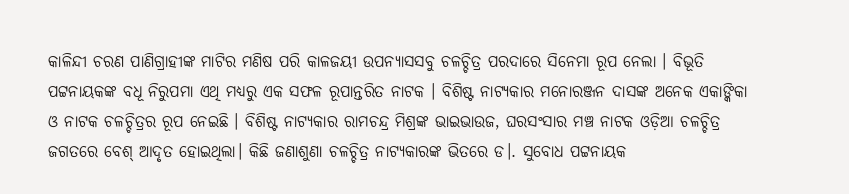କାଳିନ୍ଦୀ ଚରଣ ପାଣିଗ୍ରାହୀଙ୍କ ମାଟିର ମଣିଷ ପରି କାଳଜୟୀ ଉପନ୍ୟାସସବୁ ଚଳଚ୍ଚିତ୍ର ପରଦାରେ ସିନେମା ରୂପ ନେଲା । ବିଭୂତି ପଟ୍ଟନାୟକଙ୍କ ବଧୂ ନିରୁପମା ଏଥି ମଧ୍ୟରୁ ଏକ ସଫଳ ରୂପାନ୍ତରିତ ନାଟକ । ବିଶିଷ୍ଟ ନାଟ୍ୟକାର ମନୋରଞ୍ଜନ ଦାସଙ୍କ ଅନେକ ଏକାଙ୍କିକା ଓ ନାଟକ ଚଳଚ୍ଚିତ୍ରର ରୂପ ନେଇଛି । ବିଶିଷ୍ଟ ନାଟ୍ୟକାର ରାମଚନ୍ଦ୍ର ମିଶ୍ରଙ୍କ ଭାଇଭାଉଜ, ଘରସଂସାର ମଞ୍ଚ ନାଟକ ଓଡ଼ିଆ ଚଳଚ୍ଚିତ୍ର ଜଗତରେ ବେଶ୍‌ ଆଦୃତ ହୋଇଥିଲା। କିଛି ଜଣାଶୁଣା ଚଳଚ୍ଚିତ୍ର ନାଟ୍ୟକାରଙ୍କ ଭିତରେ ଡ।. ସୁବୋଧ ପଟ୍ଟନାୟକ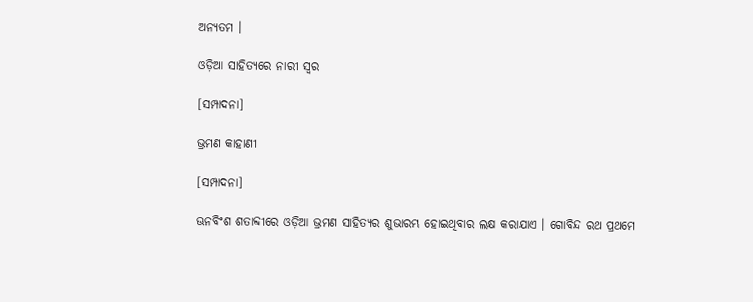ଅନ୍ୟତମ ।

ଓଡ଼ିଆ ସାହିତ୍ୟରେ ନାରୀ ସ୍ୱର

[ସମ୍ପାଦନା]

ଭ୍ରମଣ କାହାଣୀ

[ସମ୍ପାଦନା]

ଊନବିଂଶ ଶତାବ୍ଦୀରେ ଓଡ଼ିଆ ଭ୍ରମଣ ସାହିତ୍ୟର ଶୁଭାରମ୍ଭ ହୋଇଥିବାର ଲକ୍ଷ କରାଯାଏ । ଗୋବିନ୍ଦ ରଥ ପ୍ରଥମେ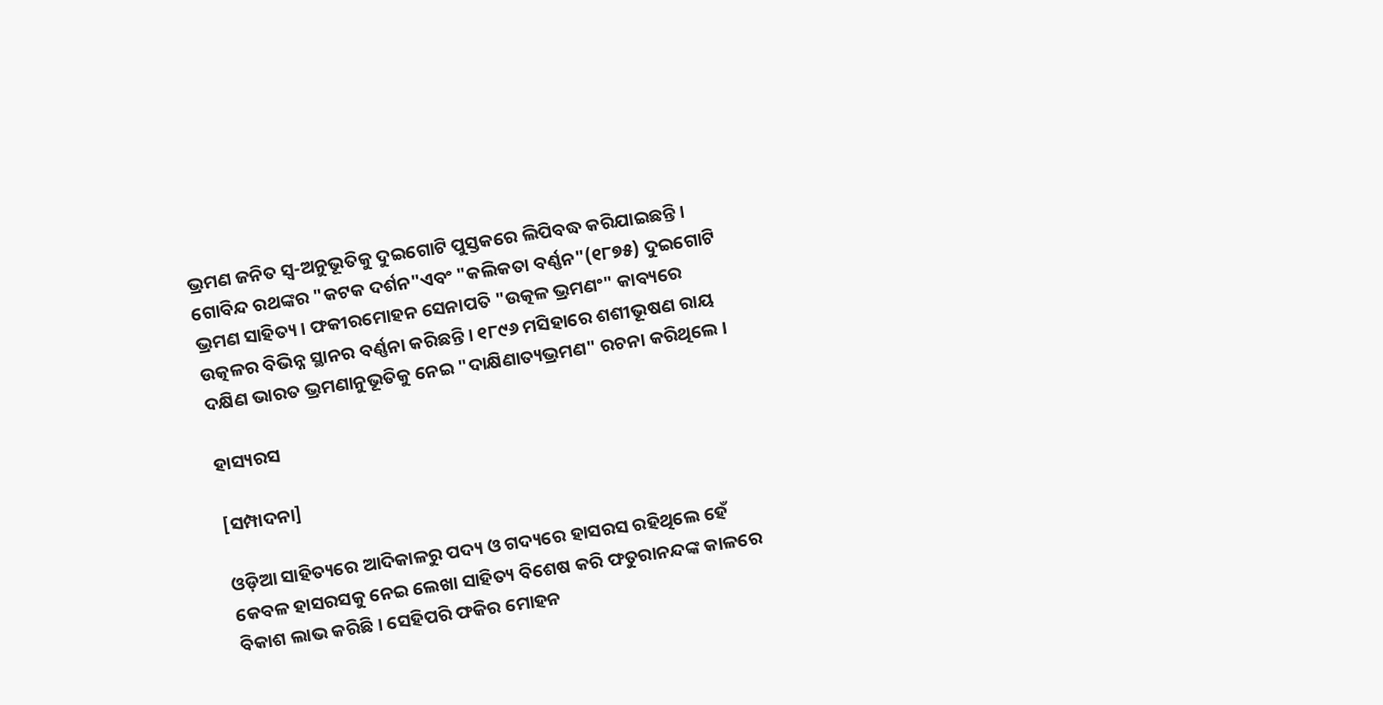ଭ୍ରମଣ ଜନିତ ସ୍ୱ-ଅନୁଭୂତିକୁ ଦୁଇଗୋଟି ପୁସ୍ତକରେ ଲିପିବଦ୍ଧ କରିଯାଇଛନ୍ତି । ଗୋବିନ୍ଦ ରଥଙ୍କର "କଟକ ଦର୍ଶନ"ଏବଂ "କଲିକତା ବର୍ଣ୍ଣନ"(୧୮୭୫) ଦୁଇଗୋଟି ଭ୍ରମଣ ସାହିତ୍ୟ । ଫକୀରମୋହନ ସେନାପତି "ଉତ୍କଳ ଭ୍ରମଣଂ" କାବ୍ୟରେ ଉତ୍କଳର ବିଭିନ୍ନ ସ୍ଥାନର ବର୍ଣ୍ଣନା କରିଛନ୍ତି । ୧୮୯୬ ମସିହାରେ ଶଶୀଭୂଷଣ ରାୟ ଦକ୍ଷିଣ ଭାରତ ଭ୍ରମଣାନୁଭୂତିକୁ ନେଇ "ଦାକ୍ଷିଣାତ୍ୟଭ୍ରମଣ" ରଚନା କରିଥିଲେ ।

ହାସ୍ୟରସ

[ସମ୍ପାଦନା]

ଓଡ଼ିଆ ସାହିତ୍ୟରେ ଆଦିକାଳରୁ ପଦ୍ୟ ଓ ଗଦ୍ୟରେ ହାସରସ ରହିଥିଲେ ହେଁ କେବଳ ହାସରସକୁ ନେଇ ଲେଖା ସାହିତ୍ୟ ବିଶେଷ କରି ଫତୁରାନନ୍ଦଙ୍କ କାଳରେ ବିକାଶ ଲାଭ କରିଛି । ସେହିପରି ଫକିର ମୋହନ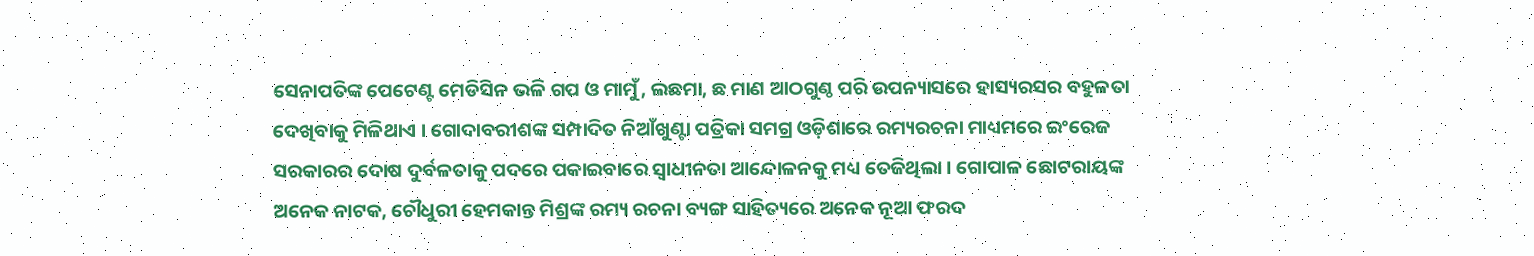ସେନାପତିଙ୍କ ପେଟେଣ୍ଟ ମେଡିସିନ ଭଳି ଗପ ଓ ମାମୁଁ, ଲଛମା, ଛ ମାଣ ଆଠଗୁଣ୍ଠ ପରି ଉପନ୍ୟାସରେ ହାସ୍ୟରସର ବହୁଳତା ଦେଖିବାକୁ ମିଳିଥାଏ । ଗୋଦାବରୀଶଙ୍କ ସମ୍ପାଦିତ ନିଆଁଖୁଣ୍ଟା ପତ୍ରିକା ସମଗ୍ର ଓଡ଼ିଶାରେ ରମ୍ୟରଚନା ମାଧ୍ୟମରେ ଇଂରେଜ ସରକାରର ଦୋଷ ଦୁର୍ବଳତାକୁ ପଦରେ ପକାଇବାରେ ସ୍ୱାଧୀନତା ଆନ୍ଦୋଳନକୁ ମଧ୍ୟ ତେଜିଥିଲା । ଗୋପାଳ ଛୋଟରାୟଙ୍କ ଅନେକ ନାଟକ, ଚୌଧୁରୀ ହେମକାନ୍ତ ମିଶ୍ରଙ୍କ ରମ୍ୟ ରଚନା ବ୍ୟଙ୍ଗ ସାହିତ୍ୟରେ ଅନେକ ନୂଆ ଫରଦ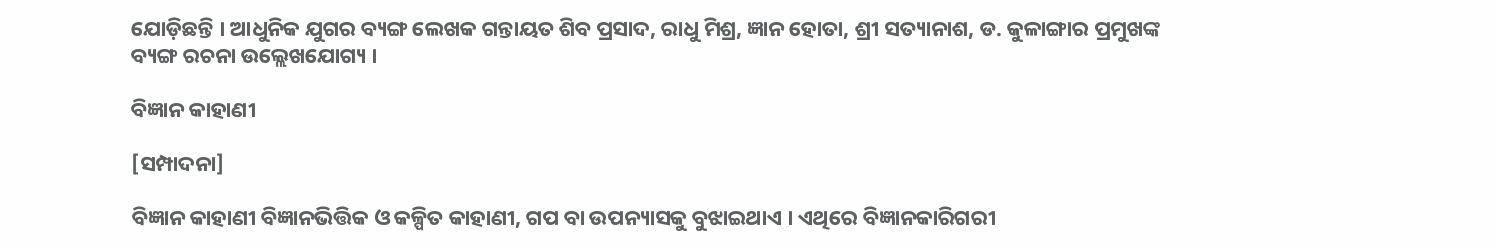ଯୋଡ଼ିଛନ୍ତି । ଆଧୁନିକ ଯୁଗର ବ୍ୟଙ୍ଗ ଲେଖକ ଗନ୍ତାୟତ ଶିବ ପ୍ରସାଦ, ରାଧୁ ମିଶ୍ର, ଜ୍ଞାନ ହୋତା, ଶ୍ରୀ ସତ୍ୟାନାଶ, ଡ. କୁଳାଙ୍ଗାର ପ୍ରମୁଖଙ୍କ ବ୍ୟଙ୍ଗ ରଚନା ଉଲ୍ଲେଖଯୋଗ୍ୟ ।

ବିଜ୍ଞାନ କାହାଣୀ

[ସମ୍ପାଦନା]

ବିଜ୍ଞାନ କାହାଣୀ ବିଜ୍ଞାନଭିତ୍ତିକ ଓ କଳ୍ପିତ କାହାଣୀ, ଗପ ବା ଉପନ୍ୟାସକୁ ବୁଝାଇଥାଏ । ଏଥିରେ ବିଜ୍ଞାନକାରିଗରୀ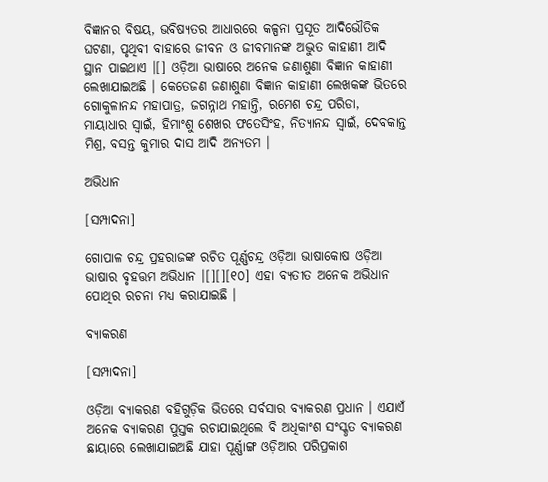ବିଜ୍ଞାନର ବିଷୟ, ଭବିଷ୍ୟତର ଆଧାରରେ କଳ୍ପନା ପ୍ରସୂତ ଆଦିଭୌତିକ ଘଟଣା, ପୃଥିବୀ ବାହାରେ ଜୀବନ ଓ ଜୀବମାନଙ୍କ ଅଦ୍ଭୁତ କାହାଣୀ ଆଦି ସ୍ଥାନ ପାଇଥାଏ ।[] ଓଡ଼ିଆ ଭାଷାରେ ଅନେକ ଜଣାଶୁଣା ବିଜ୍ଞାନ କାହାଣୀ ଲେଖାଯାଇଅଛି । କେତେଜଣ ଜଣାଶୁଣା ବିଜ୍ଞାନ କାହାଣୀ ଲେଖକଙ୍କ ଭିତରେ ଗୋକୁଳାନନ୍ଦ ମହାପାତ୍ର, ଜଗନ୍ନାଥ ମହାନ୍ତି, ରମେଶ ଚନ୍ଦ୍ର ପରିଡା, ମାୟାଧାର ସ୍ୱାଇଁ, ହିମାଂଶୁ ଶେଖର ଫତେସିଂହ, ନିତ୍ୟାନନ୍ଦ ସ୍ୱାଇଁ, ଦେବକାନ୍ତ ମିଶ୍ର, ବସନ୍ତ କୁମାର ଦାସ ଆଦି ଅନ୍ୟତମ ।

ଅଭିଧାନ

[ସମ୍ପାଦନା]

ଗୋପାଳ ଚନ୍ଦ୍ର ପ୍ରହରାଜଙ୍କ ରଚିତ ପୂର୍ଣ୍ଣଚନ୍ଦ୍ର ଓଡ଼ିଆ ଭାଷାକୋଷ ଓଡ଼ିଆ ଭାଷାର ବୃହତ୍ତମ ଅଭିଧାନ ।[][][୧୦] ଏହା ବ୍ୟତୀତ ଅନେକ ଅଭିଧାନ ପୋଥିର ରଚନା ମଧ୍ୟ କରାଯାଇଛି ।

ବ୍ୟାକରଣ

[ସମ୍ପାଦନା]

ଓଡ଼ିଆ ବ୍ୟାକରଣ ବହିଗୁଡ଼ିକ ଭିତରେ ସର୍ବସାର ବ୍ୟାକରଣ ପ୍ରଧାନ । ଏଯାଏଁ ଅନେକ ବ୍ୟାକରଣ ପୁସ୍ତକ ରଚାଯାଇଥିଲେ ବି ଅଧିକାଂଶ ସଂସ୍କୃତ ବ୍ୟାକରଣ ଛାୟାରେ ଲେଖାଯାଇଅଛି ଯାହା ପୂର୍ଣ୍ଣାଙ୍ଗ ଓଡ଼ିଆର ପରିପ୍ରକାଶ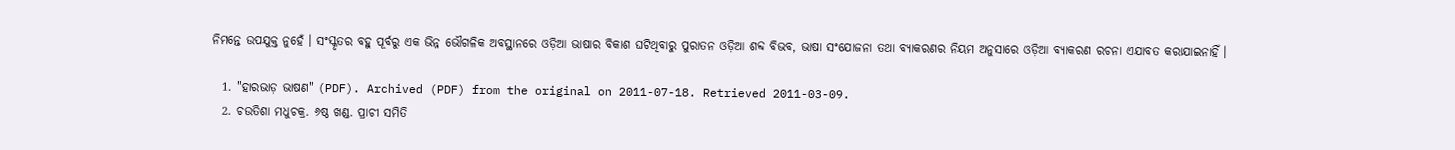ନିମନ୍ତେ ଉପଯୁକ୍ତ ନୁହେଁ । ସଂସ୍କୃତର ବହୁ ପୂର୍ବରୁ ଏକ ଭିନ୍ନ ଭୌଗଳିକ ଅବସ୍ଥାନରେ ଓଡ଼ିଆ ଭାଷାର ବିକାଶ ଘଟିଥିବାରୁ ପୁରାତନ ଓଡ଼ିଆ ଶବ୍ଦ ବିଭବ, ଭାଷା ସଂଯୋଜନା ତଥା ବ୍ୟାକରଣର ନିୟମ ଅନୁସାରେ ଓଡ଼ିଆ ବ୍ୟାକରଣ ରଚନା ଏଯାବତ କରାଯାଇନାହିଁ ।

  1. "ହାରଭାଡ଼ ଭାଷଣ" (PDF). Archived (PDF) from the original on 2011-07-18. Retrieved 2011-03-09.
  2. ଚଉତିଶା ମଧୁଚକ୍ର. ୬ଷ୍ଠ ଖଣ୍ଡ. ପ୍ରାଚୀ ସମିତି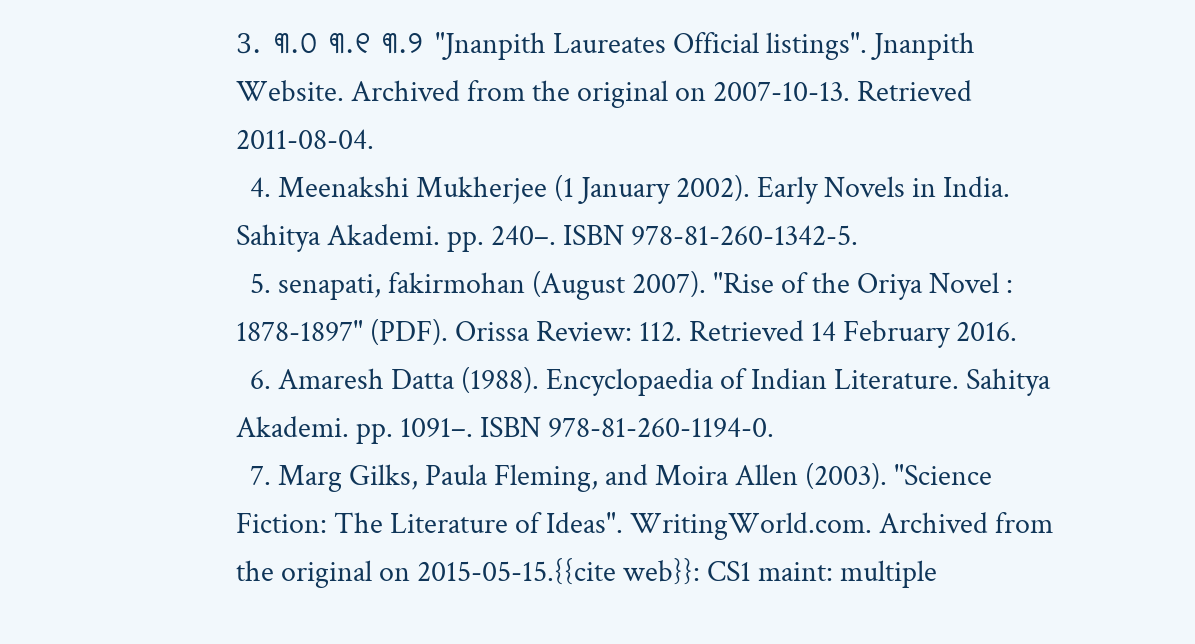3. ୩.୦ ୩.୧ ୩.୨ "Jnanpith Laureates Official listings". Jnanpith Website. Archived from the original on 2007-10-13. Retrieved 2011-08-04.
  4. Meenakshi Mukherjee (1 January 2002). Early Novels in India. Sahitya Akademi. pp. 240–. ISBN 978-81-260-1342-5.
  5. senapati, fakirmohan (August 2007). "Rise of the Oriya Novel : 1878-1897" (PDF). Orissa Review: 112. Retrieved 14 February 2016.
  6. Amaresh Datta (1988). Encyclopaedia of Indian Literature. Sahitya Akademi. pp. 1091–. ISBN 978-81-260-1194-0.
  7. Marg Gilks, Paula Fleming, and Moira Allen (2003). "Science Fiction: The Literature of Ideas". WritingWorld.com. Archived from the original on 2015-05-15.{{cite web}}: CS1 maint: multiple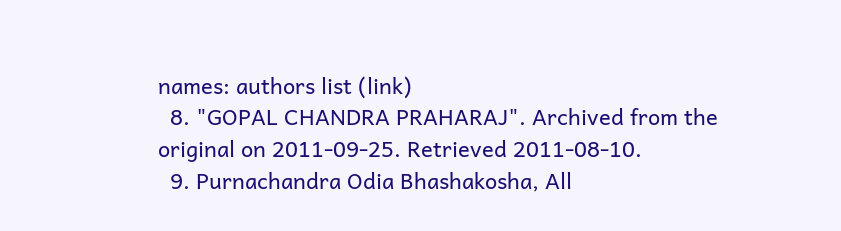names: authors list (link)
  8. "GOPAL CHANDRA PRAHARAJ". Archived from the original on 2011-09-25. Retrieved 2011-08-10.
  9. Purnachandra Odia Bhashakosha, All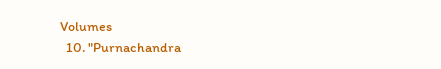Volumes
  10. "Purnachandra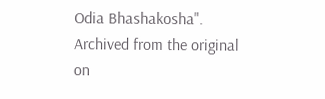Odia Bhashakosha". Archived from the original on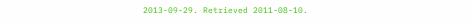2013-09-29. Retrieved 2011-08-10.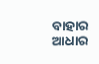ବାହାର ଆଧାର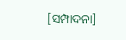[ସମ୍ପାଦନା]